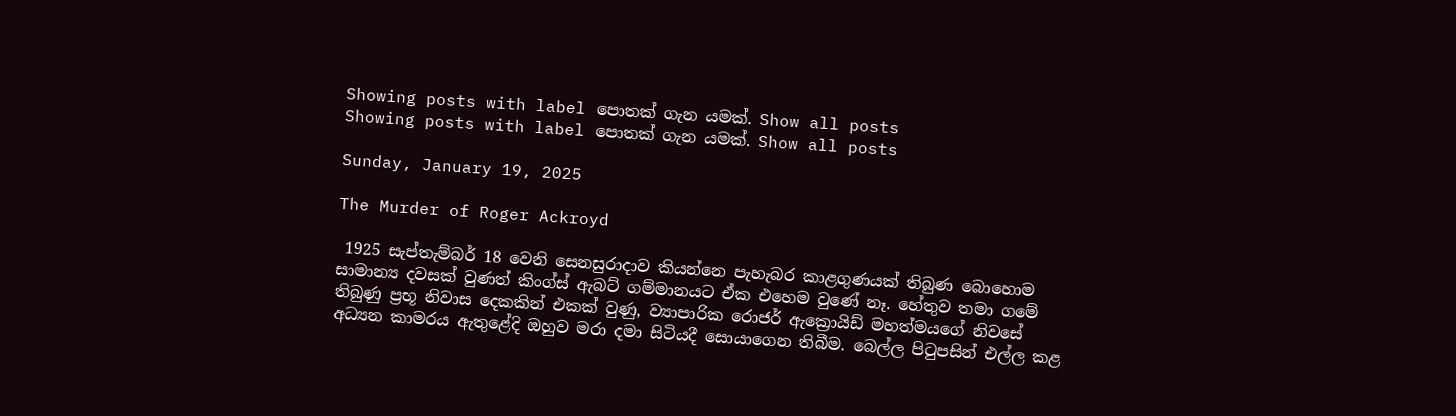Showing posts with label පොතක් ගැන යමක්. Show all posts
Showing posts with label පොතක් ගැන යමක්. Show all posts

Sunday, January 19, 2025

The Murder of Roger Ackroyd

 1925 සැප්තැම්බර් 18 වෙනි සෙනසුරාදාව කියන්නෙ පැහැබර කාළගුණයක් තිබුණ බොහොම සාමාන්‍ය දවසක් වුණත් කිංග්ස් ඇබට් ගම්මානයට ඒක එහෙම වුණේ නෑ. හේතුව තමා ගමේ තිබුණු ප්‍රභූ නිවාස දෙකකින් එකක් වුණු, ව්‍යාපාරික රොජර් ඇක්‍රොයිඩ් මහත්මයගේ නිවසේ අධ්‍යන කාමරය ඇතුළේදි ඔහුව මරා දමා සිටියදී සොයාගෙන තිබීම. බෙල්ල පිටුපසින් එල්ල කළ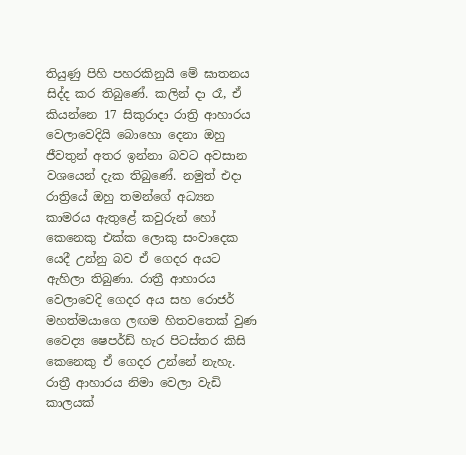තියුණු පිහි පහරකිනුයි මේ ඝාතනය සිද්ද කර තිබුණේ. කලින් දා රෑ, ඒ කියන්නෙ 17 සිකුරාදා රාත්‍රි ආහාරය වෙලාවෙදියි බොහො දෙනා ඔහු ජීවතුන් අතර ඉන්නා බවට අවසාන වශයෙන් දැක තිබුණේ. නමුත් එදා රාත්‍රියේ ඔහු තමන්ගේ අධ්‍යන කාමරය ඇතුළේ කවුරුන් හෝ කෙනෙකු එක්ක ලොකු සංවාදෙක යෙදී උන්නු බව ඒ ගෙදර අයට ඇහිලා තිබුණා. රාත්‍රී ආහාරය වෙලාවෙදි ගෙදර අය සහ රොජර් මහත්මයාගෙ ලඟම හිතවතෙක් වුණ වෛද්‍ය ෂෙපර්ඩ් හැර පිටස්තර කිසි කෙනෙකු ඒ ගෙදර උන්නේ නැහැ. රාත්‍රී ආහාරය නිමා වෙලා වැඩි කාලයක්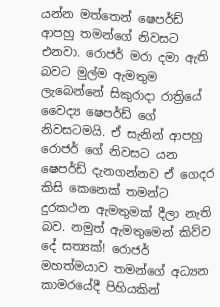යන්න මත්තෙන් ෂෙපර්ඩ් ආපහු තමන්ගේ නිවසට එනවා. රොජර් මරා දමා ඇති බවට මුල්ම ඇමතුම ලැබෙන්නේ සිකුරාදා රාත්‍රියේ වෛද්‍ය ෂෙපර්ඩ් ගේ නිවසටමයි. ඒ සැනින් ආපහු රොජර් ගේ නිවසට යන ෂෙපර්ඩ් දැනගන්නව ඒ ගෙදර කිසි කෙනෙක් තමන්ට දුරකථන ඇමතුමක් දීලා නැති බව. නමුත් ඇමතුමෙන් කිව්ව දේ සත්‍යක්! රොජර් මහත්මයාව තමන්ගේ අධ්‍යන කාමරයේදී පිහියකින්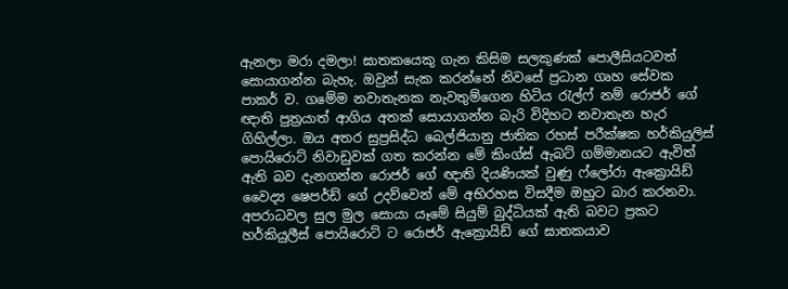ඇනලා මරා දමලා! ඝාතකයෙකු ගැන කිසිම සලකුණක් පොලීසියටවත් සොයාගන්න බැහැ. ඔවුන් සැක කරන්නේ නිවසේ ප්‍රධාන ගෘහ සේවක පාකර් ව. ගමේම නවාතැනක නැවතුම්ගෙන හිටිය රැල්ෆ් නම් රොජර් ගේ ඥාති පුත්‍රයාත් ආගිය අතක් සොයාගන්න බැරි විදිහට නවාතැන හැර ගිහිල්ලා. ඔය අතර සුප්‍රසිද්ධ බෙල්ජියානු ජාතික රහස් පරීක්ෂක හර්කියුලිස් පොයිරොට් නිවාඩුවක් ගත කරන්න මේ කිංග්ස් ඇබට් ගම්මානයට ඇවිත් ඇති බව දැනගන්න රොජර් ගේ ඥාති දියණියක් වුණු ෆ්ලෝරා ඇක්‍රොයිඩ් වෛද්‍ය ෂෙපර්ඩ් ගේ උදව්වෙන් මේ අභිරහස විසදීම ඔහුට බාර කරනවා. අපරාධවල සුල මුල සොයා යෑමේ සියුම් බුද්ධියක් ඇති බවට ප්‍රකට හර්කියුලීස් පොයිරොට් ට රොජර් ඇක්‍රොයිඩ් ගේ ඝාතකයාව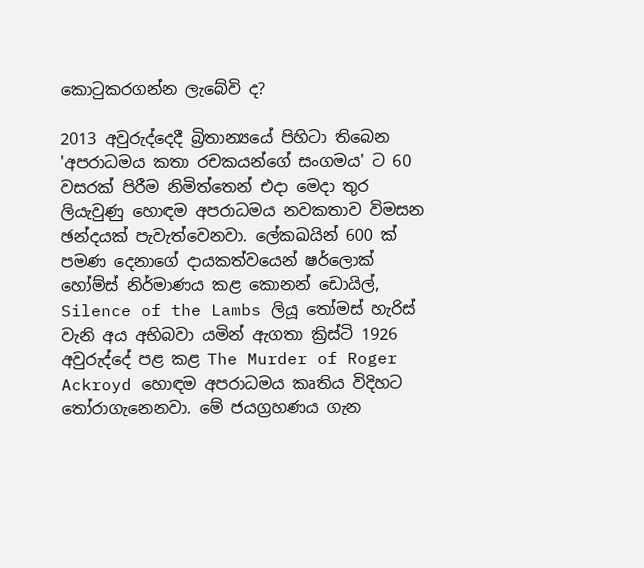කොටුකරගන්න ලැබේවි ද?

2013 අවුරුද්දෙදී බ්‍රිතාන්‍යයේ පිහිටා තිබෙන 'අපරාධමය කතා රචකයන්ගේ සංගමය' ට 60 වසරක් පිරීම නිමිත්තෙන් එදා මෙදා තුර ලියැවුණු හොඳම අපරාධමය නවකතාව විමසන ඡන්දයක් පැවැත්වෙනවා. ලේකඛයින් 600 ක් පමණ දෙනාගේ දායකත්වයෙන් ෂර්ලොක් හෝම්ස් නිර්මාණය කළ කොනන් ඩොයිල්, Silence of the Lambs ලියූ තෝමස් හැරිස් වැනි අය අභිබවා යමින් ඇගතා ක්‍රිස්ටි 1926 අවුරුද්දේ පළ කළ The Murder of Roger Ackroyd හොඳම අපරාධමය කෘතිය විදිහට තෝරාගැනෙනවා. මේ ජයග්‍රහණය ගැන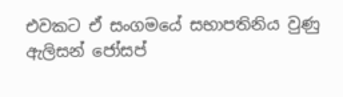එවකට ඒ සංගමයේ සභාපතිනිය වුණු ඇලිසන් ජෝසප්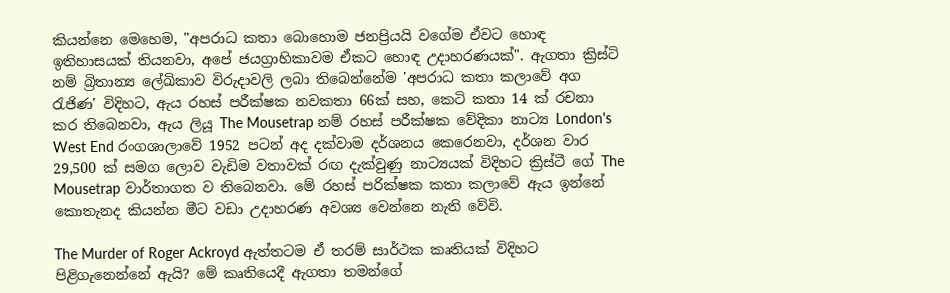කියන්නෙ මෙහෙම, "අපරාධ කතා බොහොම ජනප්‍රියයි වගේම ඒවට හොඳ ඉතිහාසයක් තියනවා, අපේ ජයග්‍රාහිකාවම ඒකට හොඳ උදාහරණයක්". ඇගතා ක්‍රිස්ටි නම් බ්‍රිතාන්‍ය ලේඛිකාව විරුදාවලි ලබා තිබෙන්නේම 'අපරාධ කතා කලාවේ අග රැජිණ' විදිහට, ඇය රහස් පරීක්ෂක නවකතා 66ක් සහ, කෙටි කතා 14 ක් රචනා කර තිබෙනවා, ඇය ලියූ The Mousetrap නම් රහස් පරීක්ෂක වේදිකා නාට්‍ය London's West End රංගශාලාවේ 1952 පටන් අද දක්වාම දර්ශනය කෙරෙනවා, දර්ශන වාර 29,500 ක් සමග ලොව වැඩිම වතාවක් රඟ දැක්වුණු නාට්‍යයක් විදිහට ක්‍රිස්ටී ගේ The Mousetrap වාර්තාගත ව තිබෙනවා. මේ රහස් පරික්ෂක කතා කලාවේ ඇය ඉන්නේ කොතැනද කියන්න මීට වඩා උදාහරණ අවශ්‍ය වෙන්නෙ නැති වේවි.

The Murder of Roger Ackroyd ඇත්තටම ඒ තරම් සාර්ථක කෘතියක් විදිහට පිළිගැනෙන්නේ ඇයි? මේ කෘතියෙදී ඇගතා තමන්ගේ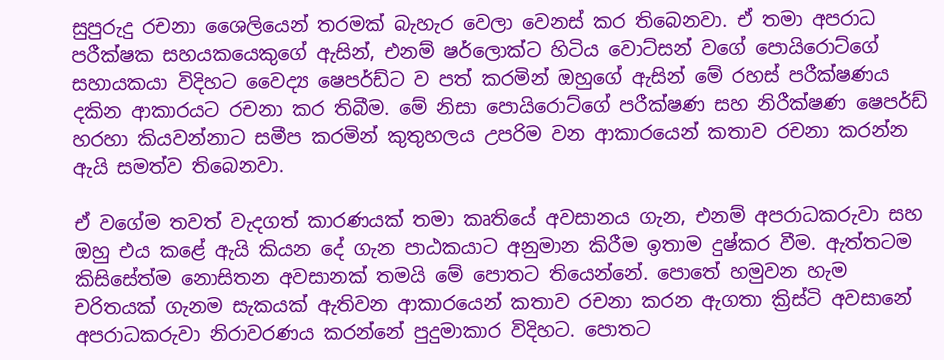සුපුරුදු රචනා ශෛලියෙන් තරමක් බැහැර වෙලා වෙනස් කර තිබෙනවා. ඒ තමා අපරාධ පරීක්ෂක සහයකයෙකුගේ ඇසින්, එනම් ෂර්ලොක්ට හිටිය වොට්සන් වගේ පොයිරොට්ගේ සහායකයා විදිහට වෛද්‍ය ෂෙපර්ඩ්ට ව පත් කරමින් ඔහුගේ ඇසින් මේ රහස් පරීක්ෂණය දකින ආකාරයට රචනා කර තිබීම. මේ නිසා පොයිරොට්ගේ පරීක්ෂණ සහ නිරීක්ෂණ ෂෙපර්ඩ් හරහා කියවන්නාට සමීප කරමින් කුතුහලය උපරිම වන ආකාරයෙන් කතාව රචනා කරන්න ඇයි සමත්ව තිබෙනවා.

ඒ වගේම තවත් වැදගත් කාරණයක් තමා කෘතියේ අවසානය ගැන, එනම් අපරාධකරුවා සහ ඔහු එය කළේ ඇයි කියන දේ ගැන පාඨකයාට අනුමාන කිරීම ඉතාම දුෂ්කර වීම. ඇත්තටම කිසිසේත්ම නොසිතන අවසානක් තමයි මේ පොතට තියෙන්නේ. පොතේ හමුවන හැම චරිතයක් ගැනම සැකයක් ඇතිවන ආකාරයෙන් කතාව රචනා කරන ඇගතා ක්‍රිස්ටි අවසානේ අපරාධකරුවා නිරාවරණය කරන්නේ පුදුමාකාර විදිහට. පොතට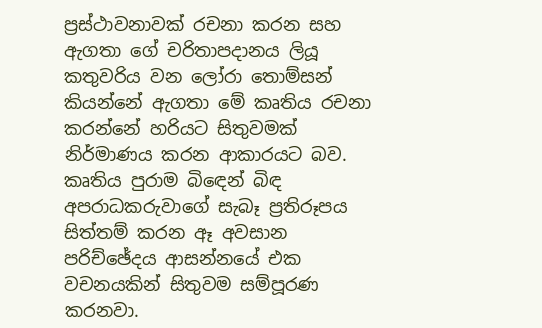ප්‍රස්ථාවනාවක් රචනා කරන සහ ඇගතා ගේ චරිතාපදානය ලියූ කතුවරිය වන ලෝරා තොම්සන් කියන්නේ ඇගතා මේ කෘතිය රචනා කරන්නේ හරියට සිතුවමක් නිර්මාණය කරන ආකාරයට බව. කෘතිය පුරාම බිඳෙන් බිඳ අපරාධකරුවාගේ සැබෑ ප්‍රතිරූපය සිත්තම් කරන ඈ අවසාන පරිච්ඡේදය ආසන්නයේ එක වචනයකින් සිතුවම සම්පූරණ කරනවා.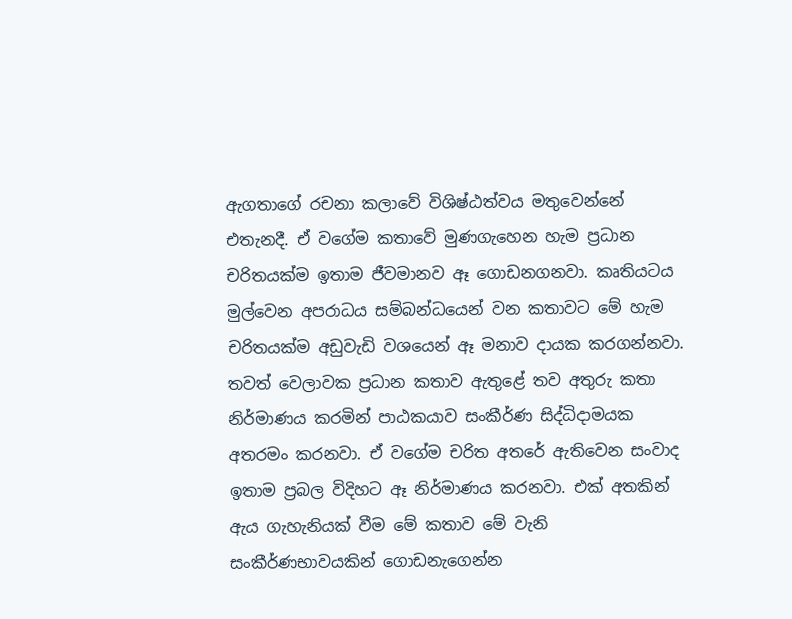ඇගතාගේ රචනා කලාවේ විශිෂ්ඨත්වය මතුවෙන්නේ එතැනදී. ඒ වගේම කතාවේ මුණගැහෙන හැම ප්‍රධාන චරිතයක්ම ඉතාම ජීවමානව ඈ ගොඩනගනවා. කෘතියටය මුල්වෙන අපරාධය සම්බන්ධයෙන් වන කතාවට මේ හැම චරිතයක්ම අඩුවැඩි වශයෙන් ඈ මනාව දායක කරගන්නවා. තවත් වෙලාවක ප්‍රධාන කතාව ඇතුළේ තව අතුරු කතා නිර්මාණය කරමින් පාඨකයාව සංකීර්ණ සිද්ධිදාමයක අතරමං කරනවා. ඒ වගේම චරිත අතරේ ඇතිවෙන සංවාද ඉතාම ප්‍රබල විදිහට ඈ නිර්මාණය කරනවා. එක් අතකින් ඇය ගැහැනියක් වීම මේ කතාව මේ වැනි සංකීර්ණභාවයකින් ගොඩනැගෙන්න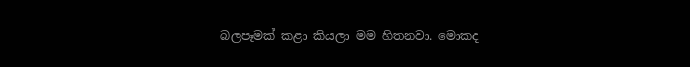බලපෑමක් කළා කියලා මම හිතනවා. මොකද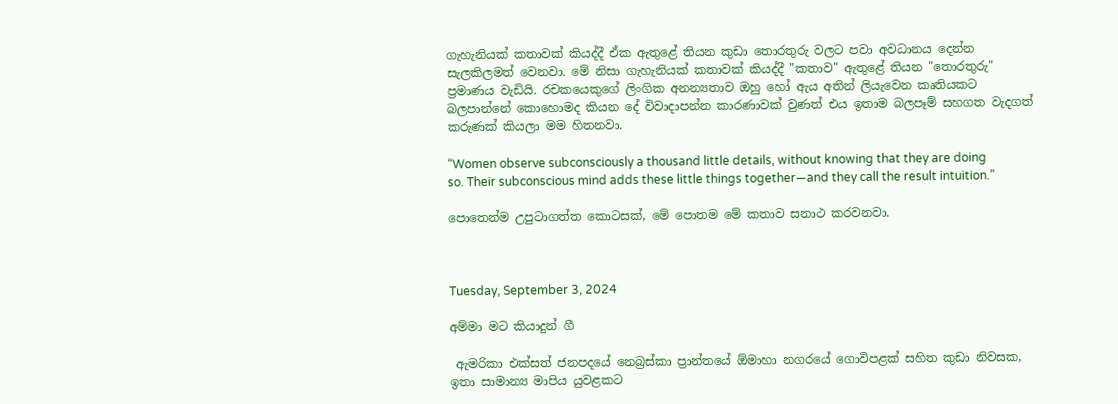ගැහැනියක් කතාවක් කියද්දී ඒක ඇතුළේ තියන කුඩා තොරතුරු වලට පවා අවධානය දෙන්න සැලකිලමත් වෙනවා. මේ නිසා ගැහැනියක් කතාවක් කියද්දී "කතාව" ඇතුළේ තියන "තොරතුරු" ප්‍රමාණය වැඩියි. රචකයෙකුගේ ලිංගික අනන්‍යතාව ඔහු හෝ ඇය අතින් ලියැවෙන කෘතියකට බලපාන්නේ කොහොමද කියන දේ විවාදාපන්න කාරණාවක් වුණත් එය ඉතාම බලපෑම් සහගත වැදගත් කරුණක් කියලා මම හිතනවා.

“Women observe subconsciously a thousand little details, without knowing that they are doing so. Their subconscious mind adds these little things together—and they call the result intuition.”

පොතෙන්ම උපුටාගත්ත කොටසක්, මේ පොතම මේ කතාව සනාථ කරවනවා.



Tuesday, September 3, 2024

අම්මා මට කියාදුන් ගී

 ඇමරිකා එක්සත් ජනපදයේ නෙබ්‍රස්කා ප්‍රාන්තයේ ඕමාහා නගරයේ ගොවිපළක් සහිත කුඩා නිවසක, ඉතා සාමාන්‍ය මාපිය යුවළකට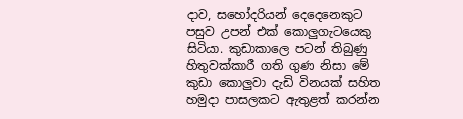දාව, සහෝදරියන් දෙදෙනෙකුට පසුව උපන් එක් කොලුගැටයෙකු සිටියා. කුඩාකාලෙ පටන් තිබුණු හිතුවක්කාරී ගති ගුණ නිසා මේ කුඩා කොලුවා දැඩි විනයක් සහිත හමුදා පාසලකට ඇතුළත් කරන්න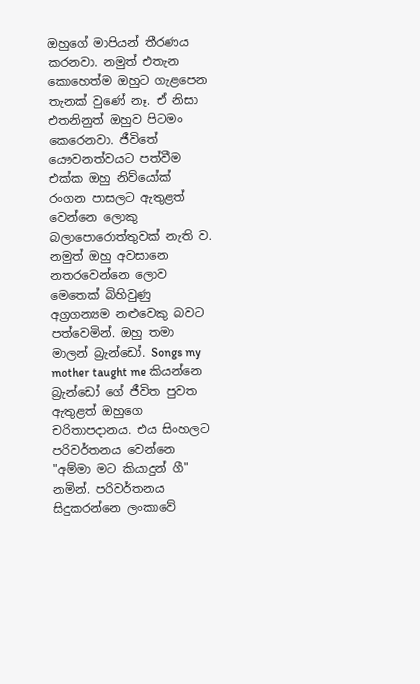ඔහුගේ මාපියන් තීරණය කරනවා. නමුත් එතැන කොහෙත්ම ඔහුට ගැළපෙන තැනක් වුණේ නෑ. ඒ නිසා එතනිනුත් ඔහුව පිටමං කෙරෙනවා. ජීවිතේ යෞවනත්වයට පත්වීම එක්ක ඔහු නිව්යෝක් රංගන පාසලට ඇතුළත් වෙන්නෙ ලොකු බලාපොරොත්තුවක් නැති ව. නමුත් ඔහු අවසානෙ නතරවෙන්නෙ ලොව මෙතෙක් බිහිවුණු අග්‍රගන්‍යම නළුවෙකු බවට පත්වෙමින්. ඔහු තමා මාලන් බ්‍රැන්ඩෝ. Songs my mother taught me කියන්නෙ බ්‍රැන්ඩෝ ගේ ජීවිත පුවත ඇතුළත් ඔහුගෙ චරිතාපදානය. එය සිංහලට පරිවර්තනය වෙන්නෙ "අම්මා මට කියාදුන් ගී" නමින්. පරිවර්තනය සිදුකරන්නෙ ලංකාවේ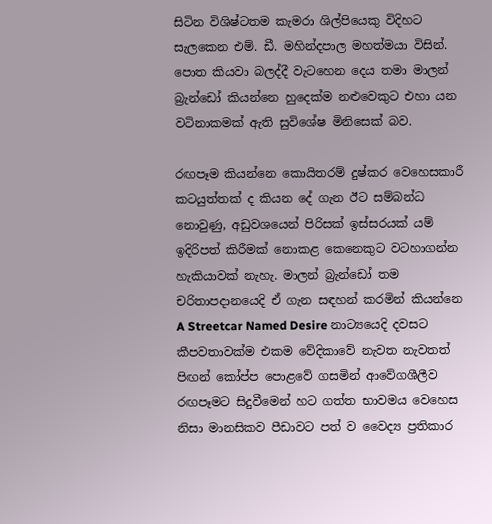සිටින විශිෂ්ටතම කැමරා ශිල්පියෙකු විදිහට සැලකෙන එම්. ඩී. මහින්දපාල මහත්මයා විසින්. පොත කියවා බලද්දී වැටහෙන දෙය තමා මාලන් බ්‍රැන්ඩෝ කියන්නෙ හුදෙක්ම නළුවෙකුට එහා යන වටිනාකමක් ඇති සුවිශේෂ මිනිසෙක් බව.

රඟපෑම කියන්නෙ කොයිතරම් දුෂ්කර වෙහෙසකාරී කටයුත්තක් ද කියන දේ ගැන ඊට සම්බන්ධ නොවුණු, අඩුවශයෙන් පිරිසක් ඉස්සරයක් යම් ඉදිරිපත් කිරීමක් නොකළ කෙනෙකුට වටහාගන්න හැකියාවක් නැහැ. මාලන් බ්‍රැන්ඩෝ තම චරිතාපදානයෙදි ඒ ගැන සඳහන් කරමින් කියන්නෙ A Streetcar Named Desire නාට්‍යයෙදි දවසට කීපවතාවක්ම එකම වේදිකාවේ නැවත නැවතත් පිඟන් කෝප්ප පොළවේ ගසමින් ආවේගශීලීව රඟපෑමට සිදුවීමෙන් හට ගත්ත භාවමය වෙහෙස නිසා මානසිකව පීඩාවට පත් ව වෛද්‍ය ප්‍රතිකාර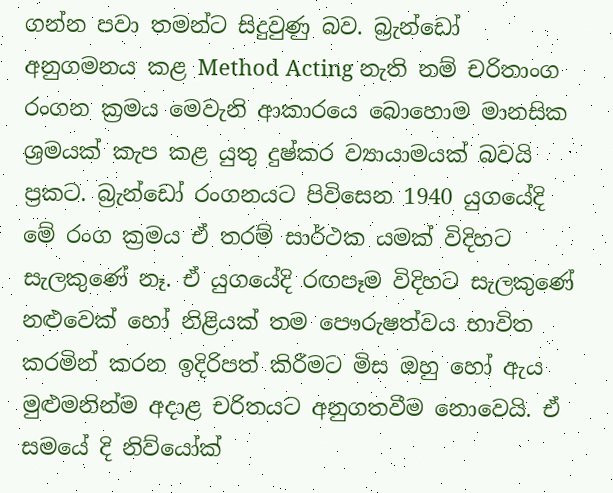ගන්න පවා තමන්ට සිදුවුණු බව. බ්‍රැන්ඩෝ අනුගමනය කළ Method Acting නැති නම් චරිතාංග රංගන ක්‍රමය මෙවැනි ආකාරයෙ බොහොම මානසික ශ්‍රමයක් කැප කළ යුතු දුෂ්කර ව්‍යායාමයක් බවයි ප්‍රකට. බ්‍රැන්ඩෝ රංගනයට පිවිසෙන 1940 යුගයේදි මේ රංග ක්‍රමය ඒ තරම් සාර්ථක යමක් විදිහට සැලකුණේ නෑ. ඒ යුගයේදි රඟපෑම විදිහට සැලකුණේ නළුවෙක් හෝ නිළියක් තම පෞරුෂත්වය භාවිත කරමින් කරන ඉදිරිපත් කිරීමට මිස ඔහු හෝ ඇය මුළුමනින්ම අදාළ චරිතයට අනුගතවීම නොවෙයි. ඒ සමයේ දි නිව්යෝක්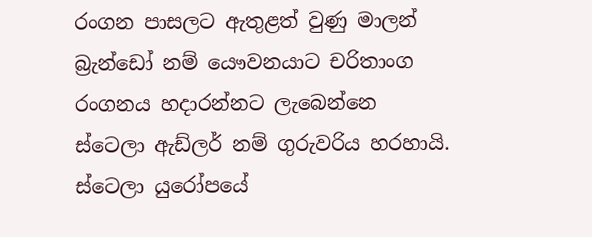රංගන පාසලට ඇතුළත් වුණු මාලන් බ්‍රැන්ඩෝ නම් යෞවනයාට චරිතාංග රංගනය හදාරන්නට ලැබෙන්නෙ ස්ටෙලා ඇඩ්ලර් නම් ගුරුවරිය හරහායි. ස්ටෙලා යුරෝපයේ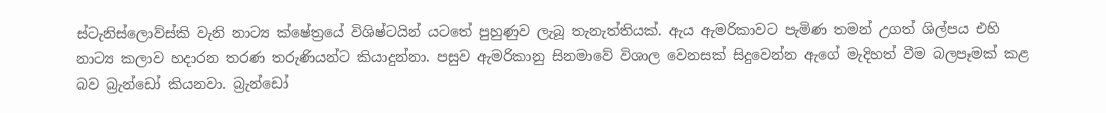ස්ටැනිස්ලොව්ස්කි වැනි නාට්‍ය ක්ෂේත්‍රයේ විශිෂ්ටයින් යටතේ පුහුණුව ලැබූ තැනැත්තියක්. ඇය ඇමරිකාවට පැමිණ තමන් උගත් ශිල්පය එහි නාට්‍ය කලාව හදාරන තරණ තරුණියන්ට කියාදුන්නා. පසුව ඇමරිකානු සිනමාවේ විශාල වෙනසක් සිදුවෙන්න ඇගේ මැදිහත් වීම බලපෑමක් කළ බව බ්‍රැන්ඩෝ කියනවා. බ්‍රැන්ඩෝ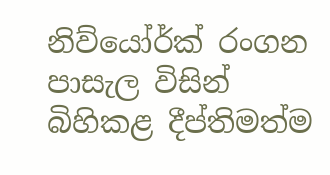නිව්යෝර්ක් රංගන පාසැල විසින් බිහිකළ දීප්තිමත්ම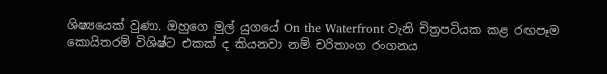ශිෂ්‍යයෙක් වුණා. ඔහුගෙ මුල් යුගයේ On the Waterfront වැනි චිත්‍රපටියක කළ රඟපෑම කොයිතරම් විශිෂ්ට එකක් ද කියනවා නම් චරිතාංග රංගනය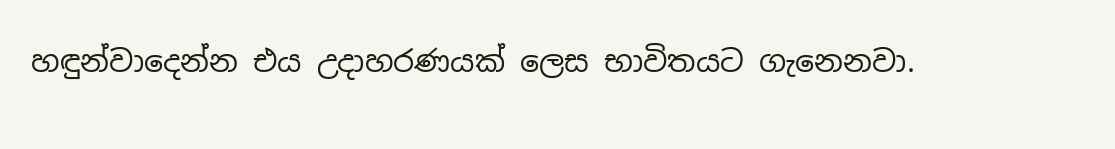හඳුන්වාදෙන්න එය උදාහරණයක් ලෙස භාවිතයට ගැනෙනවා.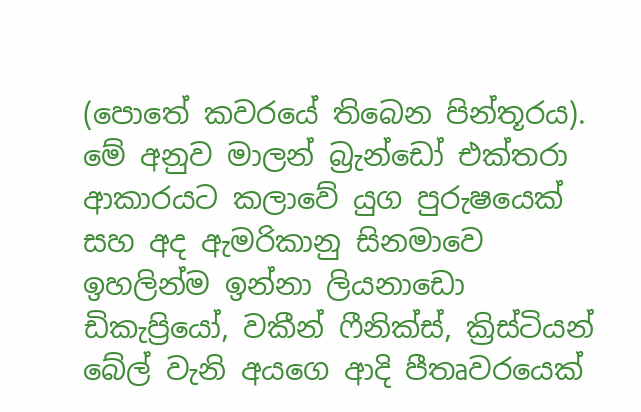(පොතේ කවරයේ තිබෙන පින්තූරය). මේ අනුව මාලන් බ්‍රැන්ඩෝ එක්තරා ආකාරයට කලාවේ යුග පුරුෂයෙක් සහ අද ඇමරිකානු සිනමාවෙ ඉහලින්ම ඉන්නා ලියනාඩො ඩිකැප්‍රියෝ, වකීන් ෆීනික්ස්, ක්‍රිස්ටියන් බේල් වැනි අයගෙ ආදි පීතෘවරයෙක්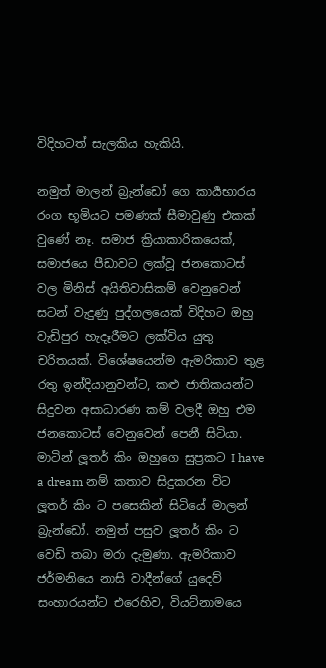විදිහටත් සැලකිය හැකියි.

නමුත් මාලන් බ්‍රැන්ඩෝ ගෙ කාර්‍යභාරය රංග භූමියට පමණක් සීමාවුණු එකක් වුණේ නෑ. සමාජ ක්‍රියාකාරිකයෙක්, සමාජයෙ පීඩාවට ලක්වූ ජනකොටස් වල මිනිස් අයිතිවාසිකම් වෙනුවෙන් සටන් වැදුණු පුද්ගලයෙක් විදිහට ඔහු වැඩිපුර හැදෑරීමට ලක්විය යුතු චරිතයක්. විශේෂයෙන්ම ඇමරිකාව තුළ රතු ඉන්දියානුවන්ට, කළු ජාතිකයන්ට සිදුවන අසාධාරණ කම් වලදී ඔහු එම ජනකොටස් වෙනුවෙන් පෙනී සිටියා. මාටින් ලූතර් කිං ඔහුගෙ සුප්‍රකට I have a dream නම් කතාව සිදුකරන විට ලූතර් කිං ට පසෙකින් සිටියේ මාලන් බ්‍රැන්ඩෝ. නමුත් පසුව ලූතර් කිං ට වෙඩි තබා මරා දැමුණා. ඇමරිකාව ජර්මනියෙ නාසි වාදීන්ගේ යුදෙව් සංහාරයන්‍ට එරෙහිව, වියට්නාමයෙ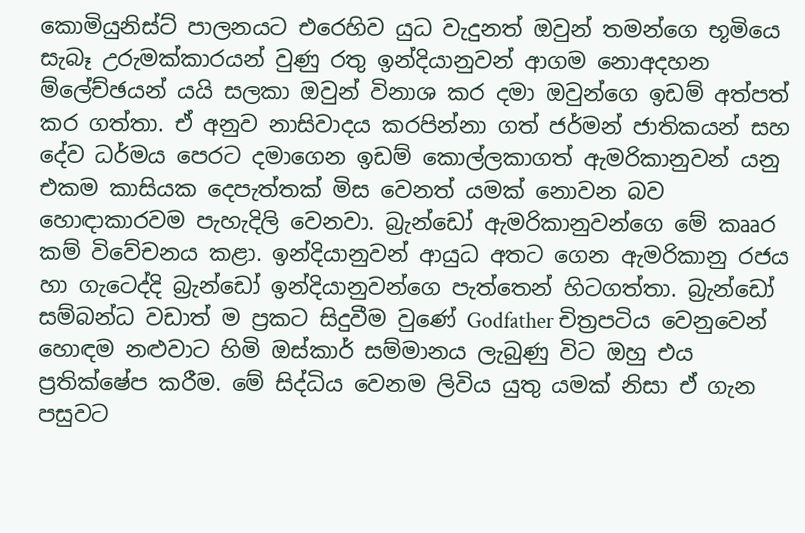කොමියුනිස්ට් පාලනයට එරෙහිව යුධ වැදුනත් ඔවුන් තමන්ගෙ භූමියෙ සැබෑ උරුමක්කාරයන් වුණු රතු ඉන්දියානුවන් ආගම නොඅදහන ම්ලේච්ඡයන් යයි සලකා ඔවුන් විනාශ කර දමා ඔවුන්ගෙ ඉඩම් අත්පත් කර ගත්තා. ඒ අනුව නාසිවාදය කරපින්නා ගත් ජර්මන් ජාතිකයන් සහ දේව ධර්මය පෙරට දමාගෙන ඉඩම් කොල්ලකාගත් ඇමරිකානුවන් යනු එකම කාසියක දෙපැත්තක් මිස වෙනත් යමක් නොවන බව හොඳාකාරවම පැහැදිලි වෙනවා. බ්‍රැන්ඩෝ ඇමරිකානුවන්ගෙ මේ කෲර කම් විවේචනය කළා. ඉන්දියානුවන් ආයුධ අතට ගෙන ඇමරිකානු රජය හා ගැටෙද්දි බ්‍රැන්ඩෝ ඉන්දියානුවන්ගෙ පැත්තෙන් හිටගත්තා. බ්‍රැන්ඩෝ සම්බන්ධ වඩාත් ම ප්‍රකට සිදුවීම වුණේ Godfather චිත්‍රපටිය වෙනුවෙන් හොඳම නළුවාට හිමි ඔස්කාර් සම්මානය ලැබුණු විට ඔහු එය ප්‍රතික්ෂේප කරීම. මේ සිද්ධිය වෙනම ලිවිය යුතු යමක් නිසා ඒ ගැන පසුවට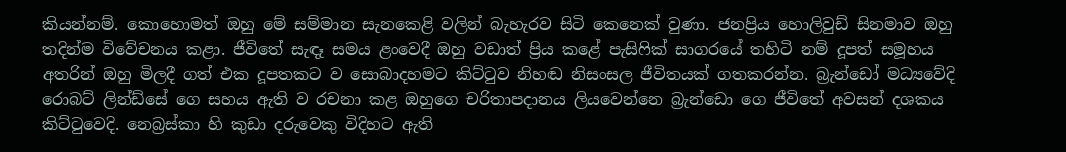කියන්නම්. කොහොමත් ඔහු මේ සම්මාන සැනකෙළි වලින් බැහැරව සිටි කෙනෙක් වුණා. ජනප්‍රිය හොලිවුඩ් සිනමාව ඔහු තදින්ම විවේචනය කළා. ජීවිතේ සැඳෑ සමය ළංවෙදී ඔහු වඩාත් ප්‍රිය කළේ පැසිෆික් සාගරයේ තහිටි නම් දූපත් සමූහය අතරින් ඔහු මිලදී ගත් එක දූපතකට ව සොබාදහමට කිට්ටුව නිහඬ නිසංසල ජීවිතයක් ගතකරන්න. බ්‍රැන්ඩෝ මධ්‍යවේදි රොබට් ලින්ඩ්සේ ගෙ සහය ඇති ව රචනා කළ ඔහුගෙ චරිතාපදානය ලියවෙන්නෙ බ්‍රැන්ඩො ගෙ ජීවිතේ අවසන් දශකය කිට්ටුවෙදි. නෙබ්‍රස්කා හි කුඩා දරුවෙකු විදිහට ඇති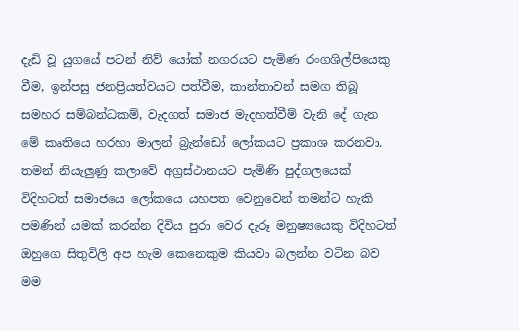දැඩි වූ යුගයේ පටන් නිව්‍ යෝක් නගරයට පැමිණ රංගශිල්පියෙකු වීම, ඉන්පසු ජනප්‍රියත්වයට පත්වීම, කාන්තාවන් සමග තිබූ සමහර සම්බන්ධකම්, වැදගත් සමාජ මැදහත්වීම් වැනි දේ ගැන මේ කෘතියෙ හරහා මාලන් බ්‍රැන්ඩෝ ලෝකයට ප්‍රකාශ කරනවා. තමන් නියැලුණු කලාවේ අග්‍රස්ථානයට පැමිණි පුද්ගලයෙක් විදිහටත් සමාජයෙ ලෝකයෙ යහපත වෙනුවෙන් තමන්ට හැකි පමණින් යමක් කරන්න දිවිය පුරා වෙර දැරූ මනුෂ්‍යයෙකු විදිහටත් ඔහුගෙ සිතුවිලි අප හැම කෙනෙකුම කියවා බලන්න වටින බව මම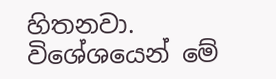හිතනවා. විශේශයෙන් මේ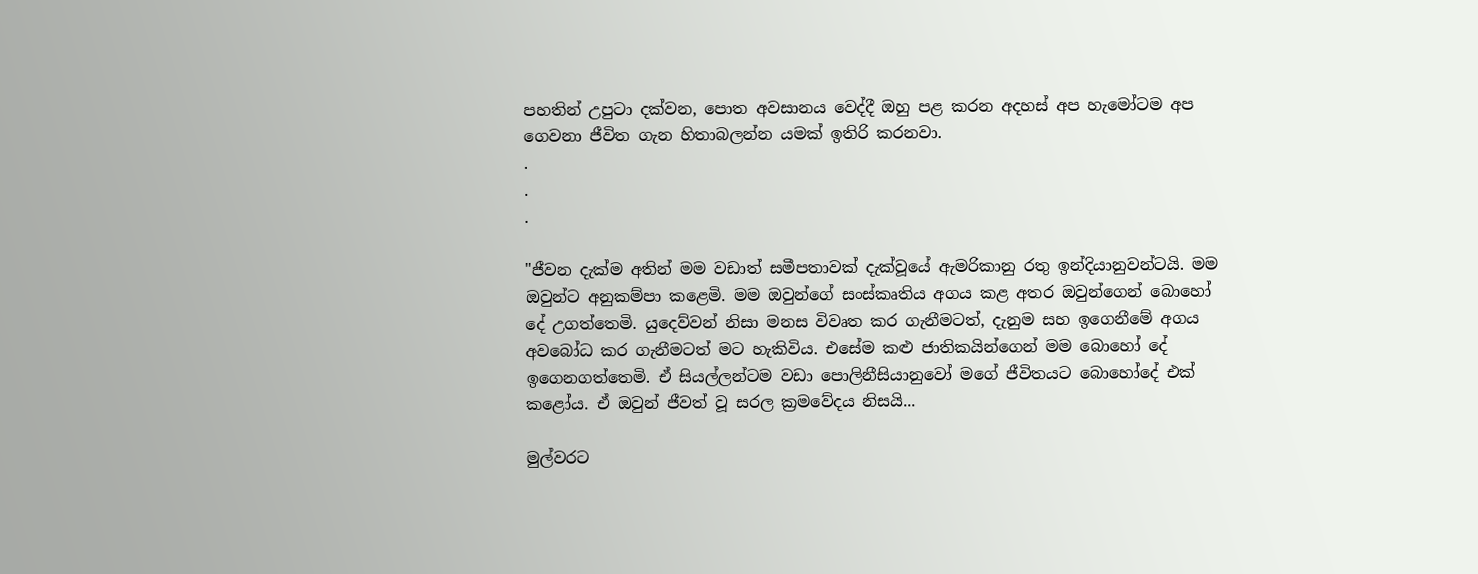පහතින් උපුටා දක්වන, පොත අවසානය වෙද්දී ඔහු පළ කරන අදහස් අප හැමෝටම අප ගෙවනා ජීවිත ගැන හිතාබලන්න යමක් ඉතිරි කරනවා.
.
.
.

"ජීවන දැක්ම අතින් මම වඩාත් සමීපතාවක් දැක්වූයේ ඇමරිකානු රතු ඉන්දියානුවන්ටයි. මම ඔවුන්ට අනුකම්පා කළෙමි. මම ඔවුන්ගේ සංස්කෘතිය අගය කළ අතර ඔවුන්ගෙන් බොහෝ දේ උගත්තෙමි. යුදෙව්වන් නිසා මනස විවෘත කර ගැනීමටත්, දැනුම සහ ඉගෙනීමේ අගය අවබෝධ කර ගැනීමටත් මට හැකිවිය. එසේම කළු ජාතිකයින්ගෙන් මම බොහෝ දේ ඉගෙනගත්තෙමි. ඒ සියල්ලන්ටම වඩා පොලිනීසියානුවෝ මගේ ජීවිතයට බොහෝදේ එක් කළෝය. ඒ ඔවුන් ජීවත් වූ සරල ක්‍රමවේදය නිසයි...

මුල්වරට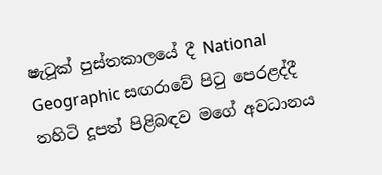ෂැටූක් පුස්තකාලයේ දී National Geographic සඟරාවේ පිටු පෙරළද්දී තහිටි දූපත් පිළිබඳව මගේ අවධානය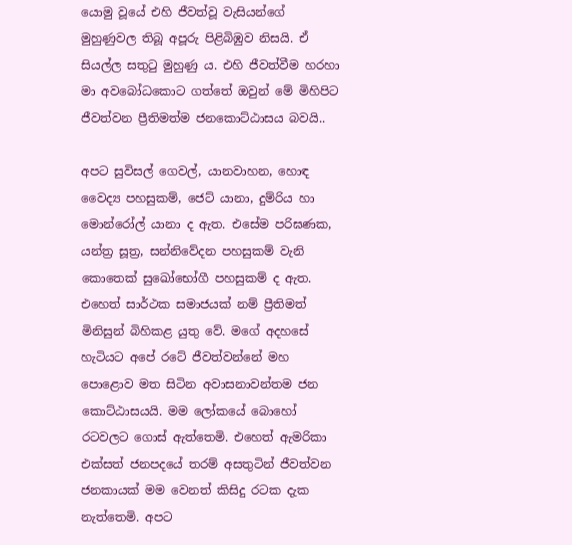යොමු වූයේ එහි ජීවත්වූ වැසියන්ගේ මුහුණුවල තිබූ අපූරු පිළිබිඹුව නිසයි. ඒ සියල්ල සතුටු මුහුණු ය. එහි ජීවත්වීම හරහා මා අවබෝධකොට ගත්තේ ඔවුන් මේ මිහිපිට ජීවත්වන ප්‍රීතිමත්ම ජනකොට්ඨාසය බවයි..

අපට සුවිසල් ගෙවල්, යානවාහන, හොඳ වෛද්‍ය පහසුකම්, ජෙට් යානා, දුම්රිය හා මොන්රෝල් යානා ද ඇත. එසේම පරිඝණක, යන්ත්‍ර සූත්‍ර, සන්නිවේදන පහසුකම් වැනි කොතෙක් සුඛෝභෝගී පහසුකම් ද ඇත. එහෙත් සාර්ථක සමාජයක් නම් ප්‍රීතිමත් මිනිසුන් බිහිකළ යුතු වේ. මගේ අදහසේ හැටියට අපේ රටේ ජීවත්වන්නේ මහ පොළොව මත සිටින අවාසනාවන්තම ජන කොට්ඨාසයයි. මම ලෝකයේ බොහෝ රටවලට ගොස් ඇත්තෙමි. එහෙත් ඇමරිකා එක්සත් ජනපදයේ තරම් අසතුටින් ජීවත්වන ජනකායක් මම වෙනත් කිසිදු රටක දැක නැත්තෙමි. අපට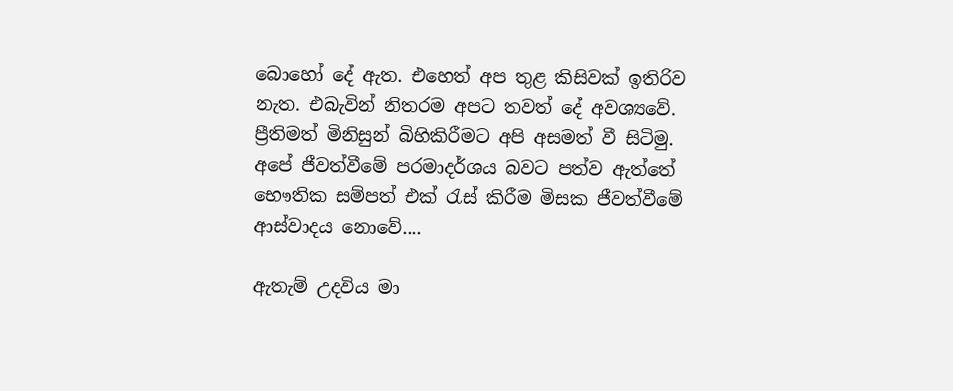බොහෝ දේ ඇත. එහෙත් අප තුළ කිසිවක් ඉතිරිව නැත. එබැවින් නිතරම අපට තවත් දේ අවශ්‍යවේ. ප්‍රීතිමත් මිනිසුන් බිහිකිරීමට අපි අසමත් වී සිටිමු. අපේ ජීවත්වීමේ පරමාදර්ශය බවට පත්ව ඇත්තේ භෞතික සම්පත් එක්‍ රැස් කිරීම මිසක ජීවත්වීමේ ආස්වාදය නොවේ....

ඇතැම් උදවිය මා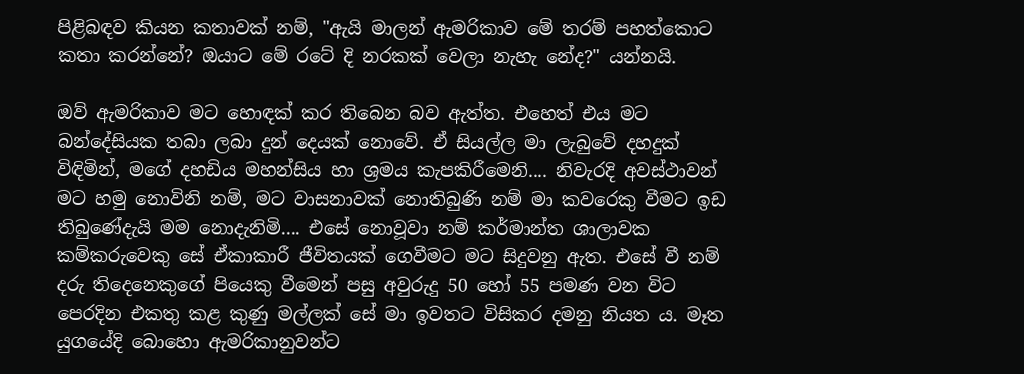පිළිබඳව කියන කතාවක් නම්, "ඇයි මාලන් ඇමරිකාව මේ තරම් පහත්කොට කතා කරන්නේ? ඔයාට මේ රටේ දි නරකක් වෙලා නැහැ නේද?" යන්නයි.

ඔව් ඇමරිකාව මට හොඳක් කර තිබෙන බව ඇත්ත. එහෙත් එය මට බන්දේසියක තබා ලබා දුන් දෙයක් නොවේ. ඒ සියල්ල මා ලැබුවේ දහදුක් විඳිමින්, මගේ දහඩිය මහන්සිය හා ශ්‍රමය කැපකිරීමෙනි.... නිවැරදි අවස්ථාවන් මට හමු නොවිනි නම්, මට වාසනාවක් නොතිබුණි නම් මා කවරෙකු වීමට ඉඩ තිබුණේදැයි මම නොදැනිමි.... එසේ නොවූවා නම් කර්මාන්ත ශාලාවක කම්කරුවෙකු සේ ඒකාකාරී ජීවිතයක් ගෙවීමට මට සිදුවනු ඇත. එසේ වී නම් දරු තිදෙනෙකුගේ පියෙකු වීමෙන් පසු අවුරුදු 50 හෝ 55 පමණ වන විට පෙරදින එකතු කළ කුණු මල්ලක් සේ මා ඉවතට විසිකර දමනු නියත ය. මෑත යුගයේදි බොහො ඇමරිකානුවන්ට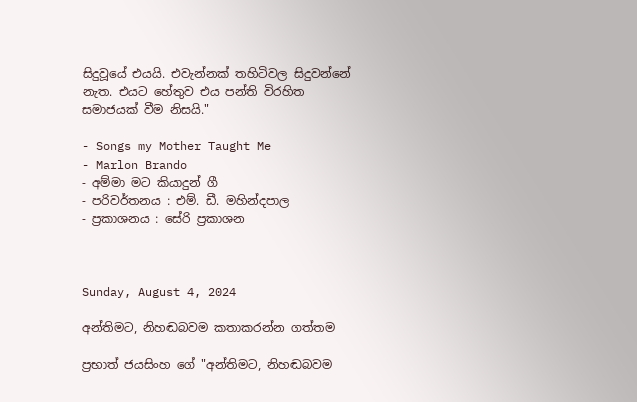සිදුවූයේ එයයි. එවැන්නක් තහිටිවල සිදුවන්නේ නැත. එයට හේතුව එය පන්ති විරහිත සමාජයක් වීම නිසයි."

- Songs my Mother Taught Me
- Marlon Brando
- අම්මා මට කියාදුන් ගී
- පරිවර්තනය : එම්. ඩී. මහින්දපාල
- ප්‍රකාශනය : සේරි ප්‍රකාශන



Sunday, August 4, 2024

අන්තිමට, නිහඬබවම කතාකරන්න ගත්තම

ප්‍රභාත් ජයසිංහ ගේ "අන්තිමට, නිහඬබවම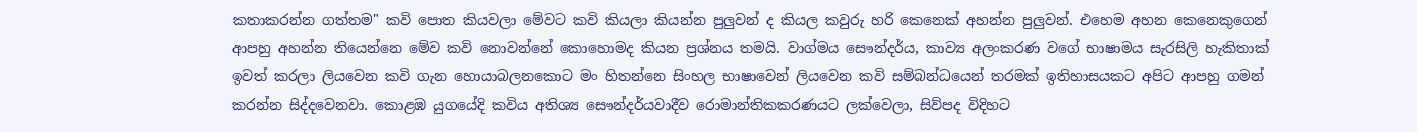කතාකරන්න ගත්තම" කවි පොත කියවලා මේවට කවි කියලා කියන්න පුලුවන් ද කියල කවුරු හරි කෙනෙක් අහන්න පුලුවන්. එහෙම අහන කෙනෙකුගෙන් ආපහු අහන්න තියෙන්නෙ මේව කවි නොවන්නේ කොහොමද කියන ප්‍රශ්නය තමයි. වාග්මය සෞන්දර්ය, කාව්‍ය අලංකරණ වගේ භාෂාමය සැරසිලි හැකිතාක් ඉවත් කරලා ලියවෙන කවි ගැන හොයාබලනකොට මං හිතන්නෙ සිංහල භාෂාවෙන් ලියවෙන කවි සම්බන්ධයෙන් තරමක් ඉතිහාසයකට අපිට ආපහු ගමන් කරන්න සිද්දවෙනවා. කොළඹ යුගයේදි කවිය අතිශ්‍ය සෞන්දර්යවාදීව රොමාන්තිකකරණයට ලක්වෙලා, සිව්පද විදිහට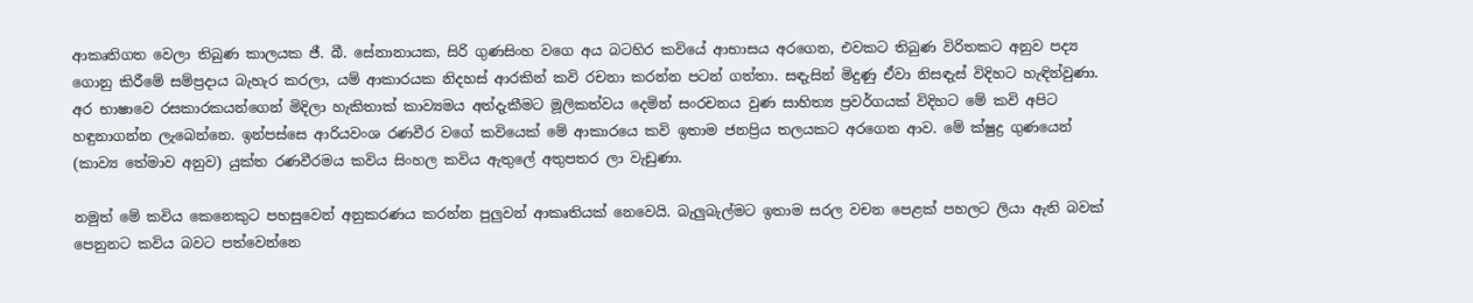ආකෘතිගත වෙලා තිබුණ කාලයක ජී. බී. සේනානායක, සිරි ගුණසිංහ වගෙ අය බටහිර කවියේ ආභාසය අරගෙන, එවකට තිබුණ විරිතකට අනුව පද්‍ය ගොනු කිරීමේ සම්ප්‍රදාය බැහැර කරලා, යම් ආකාරයක නිදහස් ආරකින් කවි රචනා කරන්න පටන් ගත්තා. සඳැසින් මිදුණු ඒවා නිසඳැස් විදිහට හැඳින්වුණා. අර භාෂාවෙ රසකාරකයන්ගෙන් මිදිලා හැකිතාක් කාව්‍යමය අත්දැකීමට මූලිකත්වය දෙමින් සංරචනය වුණ සාහිත්‍ය ප්‍රවර්ගයක් විදිහට මේ කවි අපිට හඳුනාගන්න ලැබෙන්නෙ. ඉන්පස්සෙ ආරියවංශ රණවීර වගේ කවියෙක් මේ ආකාරයෙ කවි ඉතාම ජනප්‍රිය තලයකට අරගෙන ආව. මේ ක්ෂුද්‍ර ගුණයෙන් (කාව්‍ය තේමාව අනුව) යුක්ත රණවීරමය කවිය සිංහල කවිය ඇතුලේ අතුපතර ලා වැඩුණා.

නමුත් මේ කවිය කෙනෙකුට පහසුවෙන් අනුකරණය කරන්න පුලුවන් ආකෘතියක් නෙවෙයි. බැලුබැල්මට ඉතාම සරල වචන පෙළක් පහලට ලියා ඇති බවක් පෙනුනට කවිය බවට පත්වෙන්නෙ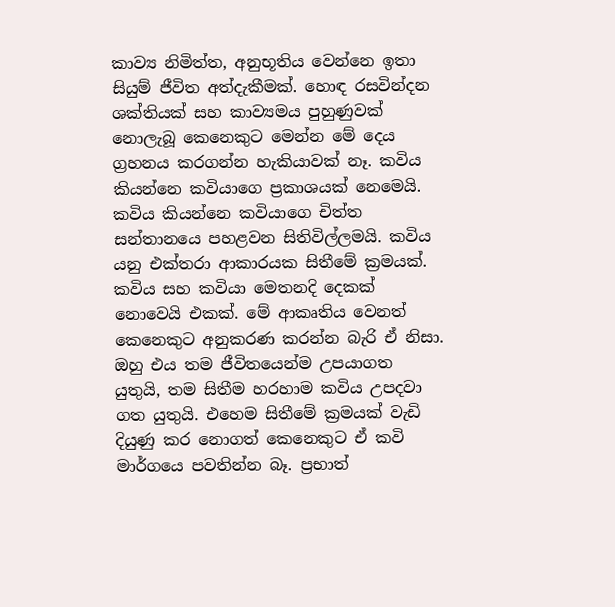කාව්‍ය නිමිත්ත, අනුභූතිය වෙන්නෙ ඉතා සියුම් ජීවිත අත්දැකීමක්. හොඳ රසවින්දන ශක්තියක් සහ කාව්‍යමය පුහුණුවක් නොලැබූ කෙනෙකුට මෙන්න මේ දෙය ග්‍රහනය කරගන්න හැකියාවක් නෑ. කවිය කියන්නෙ කවියාගෙ ප්‍රකාශයක් නෙමෙයි. කවිය කියන්නෙ කවියාගෙ චිත්‍ත සන්තානයෙ පහළවන සිතිවිල්ලමයි. කවිය යනු එක්තරා ආකාරයක සිතීමේ ක්‍රමයක්. කවිය සහ කවියා මෙතනදි දෙකක් නොවෙයි එකක්. මේ ආකෘතිය වෙනත් කෙනෙකුට අනුකරණ කරන්න බැරි ඒ නිසා. ඔහු එය තම ජීවිතයෙන්ම උපයාගත යුතුයි, තම සිතීම හරහාම කවිය උපදවා ගත යුතුයි. එහෙම සිතීමේ ක්‍රමයක් වැඩි දියුණු කර නොගත් කෙනෙකුට ඒ කවි මාර්ගයෙ පවතින්න බෑ. ප්‍රභාත්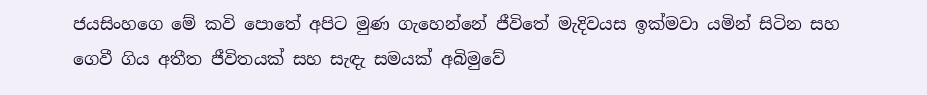ජයසිංහගෙ මේ කවි පොතේ අපිට මුණ ගැහෙන්නේ ජීවිතේ මැදිවයස ඉක්මවා යමින් සිටින සහ ගෙවී ගිය අතීත ජීවිතයක් සහ සැඳැ සමයක් අබිමුවේ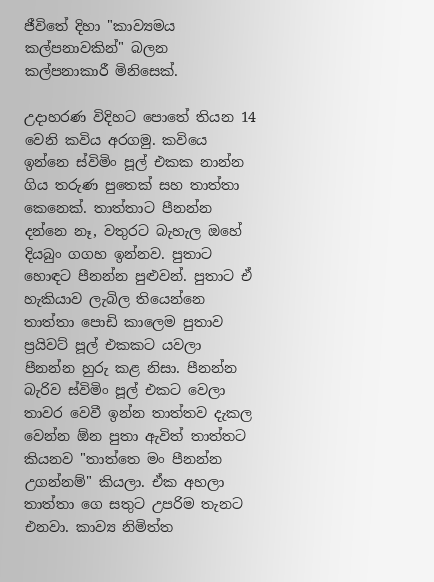ජීවිතේ දිහා "කාව්‍යමය කල්පනාවකින්" බලන කල්පනාකාරී මිනිසෙක්.

උදාහරණ විදිහට පොතේ තියන 14 වෙනි කවිය අරගමු. කවියෙ ඉන්නෙ ස්විමිං පූල් එකක නාන්න ගිය තරුණ පුතෙක් සහ තාත්තා කෙනෙක්. තාත්තාට පීනන්න දන්නෙ නෑ, වතුරට බැහැල ඔහේ දියබුං ගගහ ඉන්නව. පුතාට හොඳට පීනන්න පුළුවන්. පුතාට ඒ හැකියාව ලැබිල තියෙන්නෙ තාත්තා පොඩි කාලෙම පුතාව ප්‍රයිවට් පූල් එකකට යවලා පීනන්න හුරු කළ නිසා. පීනන්න බැරිව ස්විමිං පූල් එකට වෙලා තාවර වෙවී ඉන්න තාත්තව දැකල වෙන්න ඕන පුතා ඇවිත් තාත්තට කියනව "තාත්තෙ මං පීනන්න උගන්නම්" කියලා. ඒක අහලා තාත්තා ගෙ සතුට උපරිම තැනට එනවා. කාව්‍ය නිමිත්ත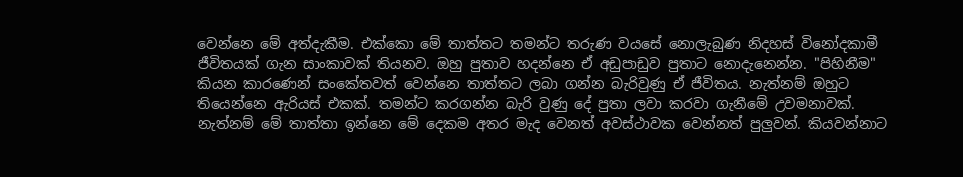වෙන්නෙ මේ අත්දැකීම. එක්කො මේ තාත්තට තමන්ට තරුණ වයසේ නොලැබුණ නිදහස් විනෝදකාමී ජීවිතයක් ගැන සාංකාවක් තියනව. ඔහු පුතාව හදන්නෙ ඒ අඩුපාඩුව පුතාට නොදැනෙන්න. "පිහිනීම" කියන කාරණෙන් සංකේතවත් වෙන්නෙ තාත්තට ලබා ගන්න බැරිවුණු ඒ ජීවිතය. නැත්නම් ඔහුට තියෙන්නෙ ඇරියස් එකක්. තමන්ට කරගන්න බැරි වුණු දේ පුතා ලවා කරවා ගැනීමේ උවමනාවක්. නැත්නම් මේ තාත්තා ඉන්නෙ මේ දෙකම අතර මැද වෙනත් අවස්ථාවක වෙන්නත් පුලුවන්. කියවන්නාට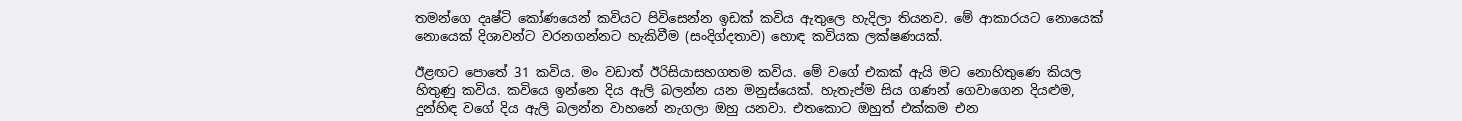තමන්ගෙ දෘෂ්ටි කෝණයෙන් කවියට පිවිසෙන්න ඉඩක් කවිය ඇතුලෙ හැදිලා තියනව. මේ ආකාරයට නොයෙක් නොයෙක් දිශාවන්ට වරනගන්නට හැකිවීම (සංදිග්දතාව) හොඳ කවියක ලක්ෂණයක්.

ඊළඟට පොතේ 31 කවිය. මං වඩාත් ඊරිසියාසහගතම කවිය. මේ වගේ එකක් ඇයි මට නොහිතුණෙ කියල හිතුණු කවිය. කවියෙ ඉන්නෙ දිය ඇලි බලන්න යන මනුස්යෙක්. හැතැප්ම සිය ගණන් ගෙවාගෙන දියළුම, දුන්හිඳ වගේ දිය ඇලි බලන්න වාහනේ නැගලා ඔහු යනවා. එතකොට ඔහුත් එක්කම එන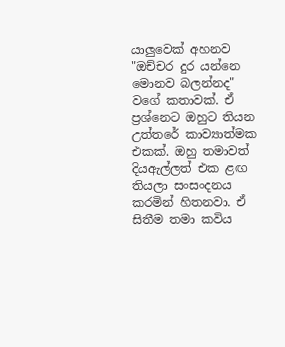යාලුවෙක් අහනව "ඔච්චර දුර යන්නෙ මොනව බලන්නද" වගේ කතාවක්. ඒ ප්‍රශ්නෙට ඔහුට තියන උත්තරේ කාව්‍යාත්මක එකක්. ඔහු තමාවත් දියඇල්ලත් එක ළඟ තියලා සංසංදනය කරමින් හිතනවා. ඒ සිතීම තමා කවිය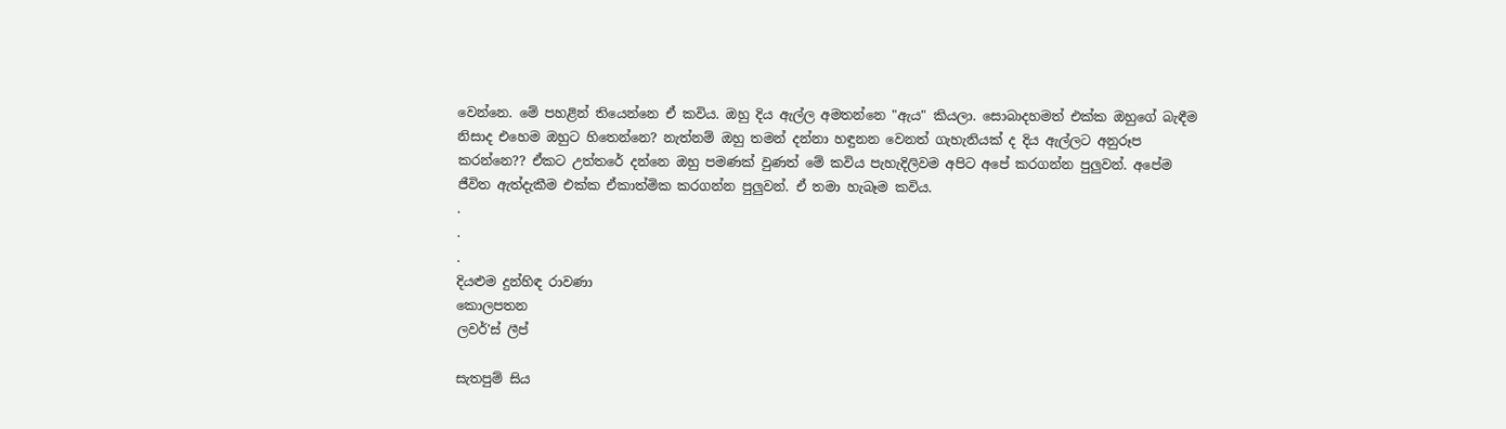වෙන්නෙ. මේ පහළින් තියෙන්නෙ ඒ කවිය. ඔහු දිය ඇල්ල අමතන්නෙ "ඇය" කියලා. සොබාදහමත් එක්ක ඔහුගේ බැඳීම නිසාද එහෙම ඔහුට හිතෙන්නෙ? නැත්නම් ඔහු තමන් දන්නා හඳුනන වෙනත් ගැහැනියක් ද දිය ඇල්ලට අනුරූප කරන්නෙ?? ඒකට උත්තරේ දන්නෙ ඔහු පමණක් වුණත් මේ කවිය පැහැදිලිවම අපිට අපේ කරගන්න පුලුවන්. අපේම ජීවිත ඇත්දැකීම එක්ක ඒකාත්මික කරගන්න පුලුවන්. ඒ තමා හැබෑම කවිය.
.
.
.
දියළුම දුන්හිඳ රාවණා
කොලපතන
ලවර්'ස් ලීප්

සැතපුම් සිය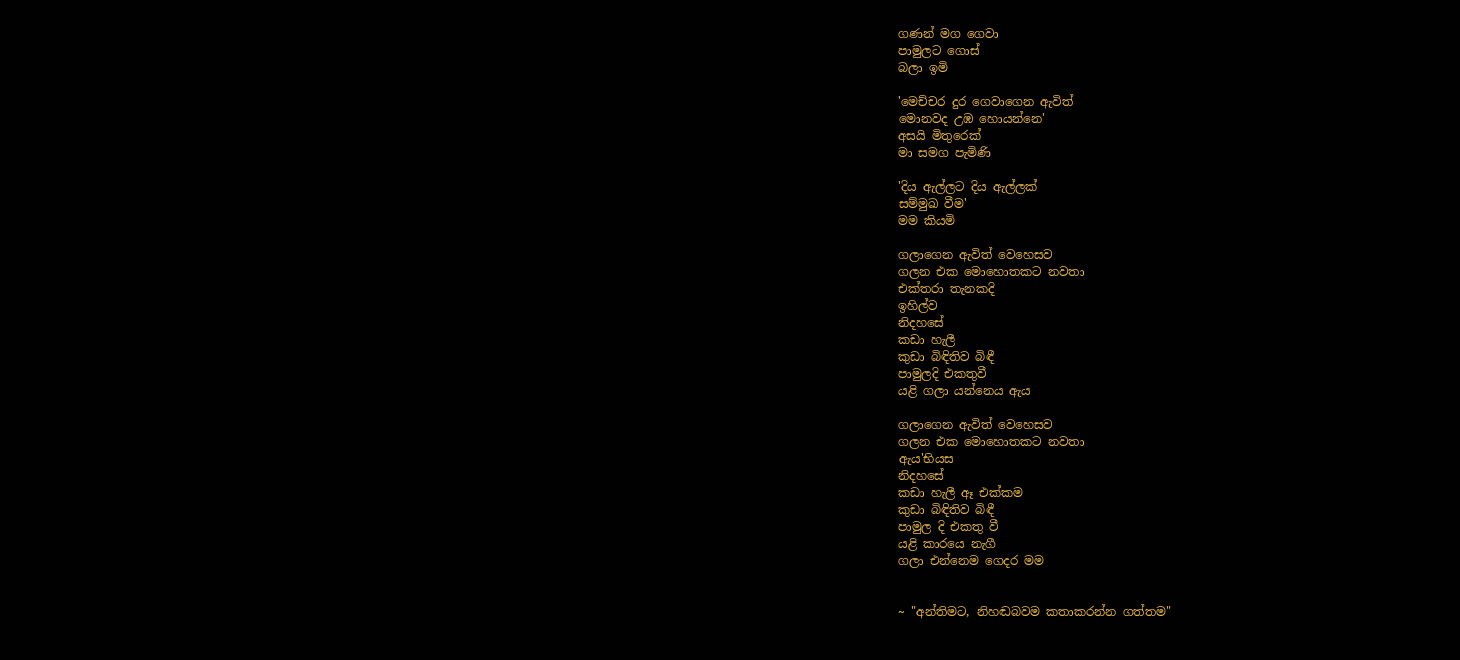ගණන් මග ගෙවා
පාමුලට ගොස්
බලා ඉමි

'මෙච්චර දුර ගෙවාගෙන ඇවිත්
මොනවද උඹ හොයන්නෙ'
අසයි මිතුරෙක්
මා සමග පැමිණි

'දිය ඇල්ලට දිය ඇල්ලක්
සම්මුඛ වීම'
මම කියමි

ගලාගෙන ඇවිත් වෙහෙසව
ගලන එක මොහොතකට නවතා
එක්තරා තැනකදි
ඉහිල්ව
නිදහසේ
කඩා හැලී
කුඩා බිඳිතිව බිඳී
පාමුලදි එකතුවී
යළි ගලා යන්නෙය ඇය

ගලාගෙන ඇවිත් වෙහෙසව
ගලන එක මොහොතකට නවතා
ඇය'භියස
නිදහසේ
කඩා හැලී ඈ එක්කම
කුඩා බිඳිතිව බිඳී
පාමුල දි එකතු වී
යළි කාරයෙ නැගී
ගලා එන්නෙම ගෙදර මම


~ "අන්තිමට, නිහඬබවම කතාකරන්න ගත්තම"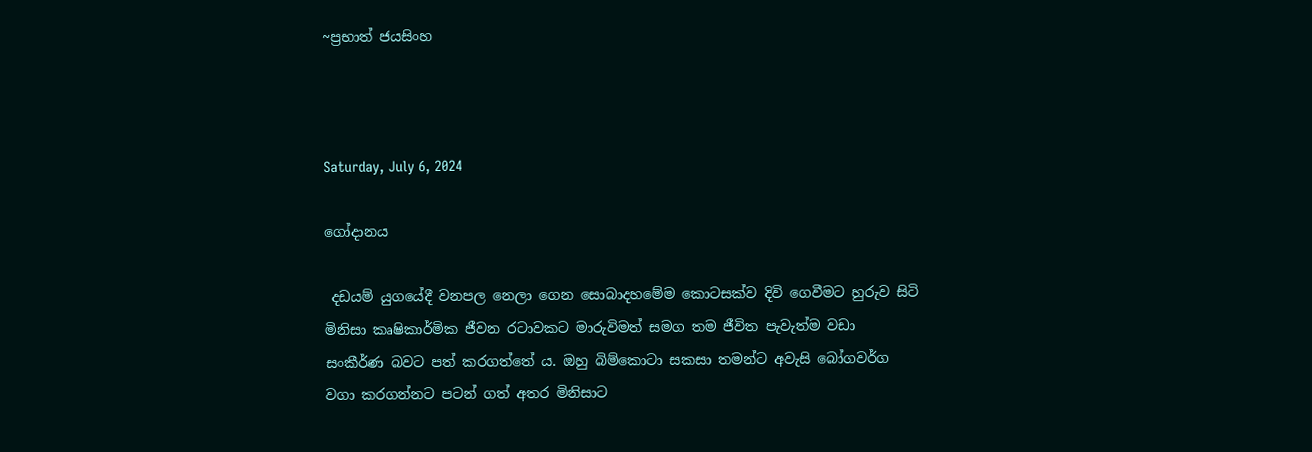~ප්‍රභාත් ජයසිංහ



Saturday, July 6, 2024

ගෝදානය

 දඩයම් යුගයේදී වනපල නෙලා ගෙන සොබාදහමේම කොටසක්ව දිවි ගෙවීමට හුරුව සිටි මිනිසා කෘෂිකාර්මික ජීවන රටාවකට මාරුවිමත් සමග තම ජීවිත පැවැත්ම වඩා සංකීර්ණ බවට පත් කරගත්තේ ය. ඔහු බිම්කොටා සකසා තමන්ට අවැසි බෝගවර්ග වගා කරගන්නට පටන් ගත් අතර මිනිසාට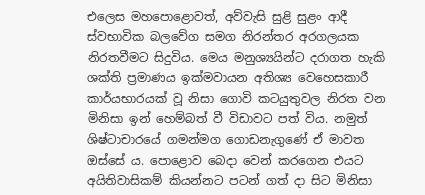එලෙස මහපොළොවත්, අව්වැසි සුළි සුළං ආදී ස්වභාවික බලවේග සමග නිරන්තර අරගලයක නිරතවීමට සිදුවිය. මෙය මනුශ්‍යයින්ට දරාගත හැකි ශක්ති ප්‍රමාණය ඉක්මවායන අතිශ්‍ය වෙහෙසකාරී කාර්යභාරයක් වූ නිසා ගොවි කටයුතුවල නිරත වන මිනිසා ඉන් හෙම්බත් වී විඩාවට පත් විය. නමුත් ශිෂ්ටාචාරයේ ගමන්මග ගොඩනැගුණේ ඒ මාවත ඔස්සේ ය. පොළොව බෙදා වෙන් කරගෙන එයට අයිතිවාසිකම් කියන්නට පටන් ගත් දා සිට මිනිසා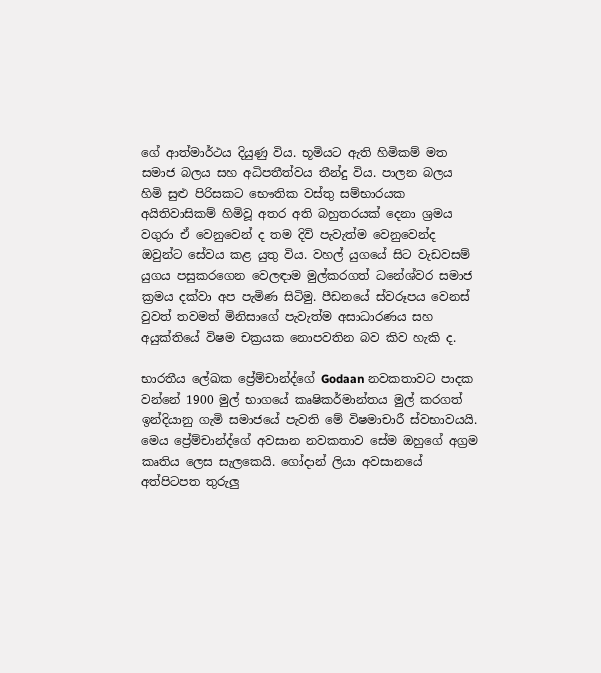ගේ ආත්මාර්ථය දියුණු විය. භූමියට ඇති හිමිකම් මත සමාජ බලය සහ අධිපතීත්වය තීන්දු විය. පාලන බලය හිමි සුළු පිරිසකට භෞතික වස්තු සම්භාරයක අයිතිවාසිකම් හිමිවූ අතර අති බහුතරයක් දෙනා ශ්‍රමය වගුරා ඒ වෙනුවෙන් ද තම දිවි පැවැත්ම වෙනුවෙන්ද ඔවුන්ට සේවය කළ යුතු විය. වහල් යුගයේ සිට වැඩවසම් යුගය පසුකරගෙන වෙලඳාම මුල්කරගත් ධනේශ්වර සමාජ ක්‍රමය දක්වා අප පැමිණ සිටිමු. පීඩනයේ ස්වරූපය වෙනස් වුවත් තවමත් මිනිසාගේ පැවැත්ම අසාධාරණය සහ අයුක්තියේ විෂම චක්‍රයක නොපවතින බව කිව හැකි ද.

භාරතීය ලේඛක ප්‍රේම්චාන්ද්ගේ Godaan නවකතාවට පාදක වන්නේ 1900 මුල් භාගයේ කෘෂිකර්මාන්තය මුල් කරගත් ඉන්දියානු ගැමි සමාජයේ පැවති මේ විෂමාචාරී ස්වභාවයයි. මෙය ප්‍රේම්චාන්ද්ගේ අවසාන නවකතාව සේම ඔහුගේ අග්‍රම කෘතිය ලෙස සැලකෙයි. ගෝදාන් ලියා අවසානයේ අත්පිටපත තුරුලු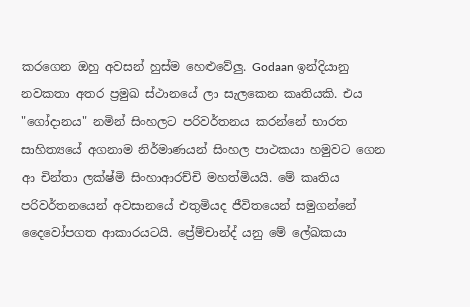කරගෙන ඔහු අවසන් හුස්ම හෙළුවේලු. Godaan ඉන්දියානු නවකතා අතර ප්‍රමුඛ ස්ථානයේ ලා සැලකෙන කෘතියකි. එය "ගෝදානය" නමින් සිංහලට පරිවර්තනය කරන්නේ භාරත සාහිත්‍යයේ අගනාම නිර්මාණයන් සිංහල පාථකයා හමුවට ගෙන ආ චින්තා ලක්ෂ්මි සිංහාආරච්චි මහත්මියයි. මේ කෘතිය පරිවර්තනයෙන් අවසානයේ එතුමියද ජීවිතයෙන් සමුගන්නේ දෛවෝපගත ආකාරයටයි. ප්‍රේම්චාන්ද් යනු මේ ලේඛකයා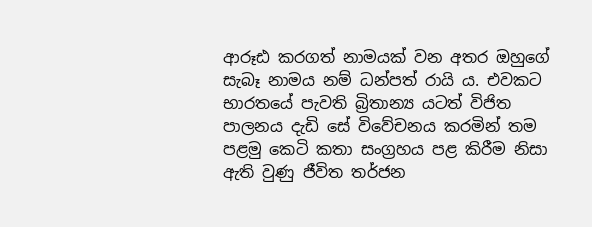ආරූඪ කරගත් නාමයක් වන අතර ඔහුගේ සැබෑ නාමය නම් ධන්පත් රායි ය. එවකට භාරතයේ පැවති බ්‍රිතාන්‍ය යටත් විජිත පාලනය දැඩි සේ විවේචනය කරමින් තම පළමු කෙටි කතා සංග්‍රහය පළ කිරීම නිසා ඇති වුණු ජීවිත තර්ජන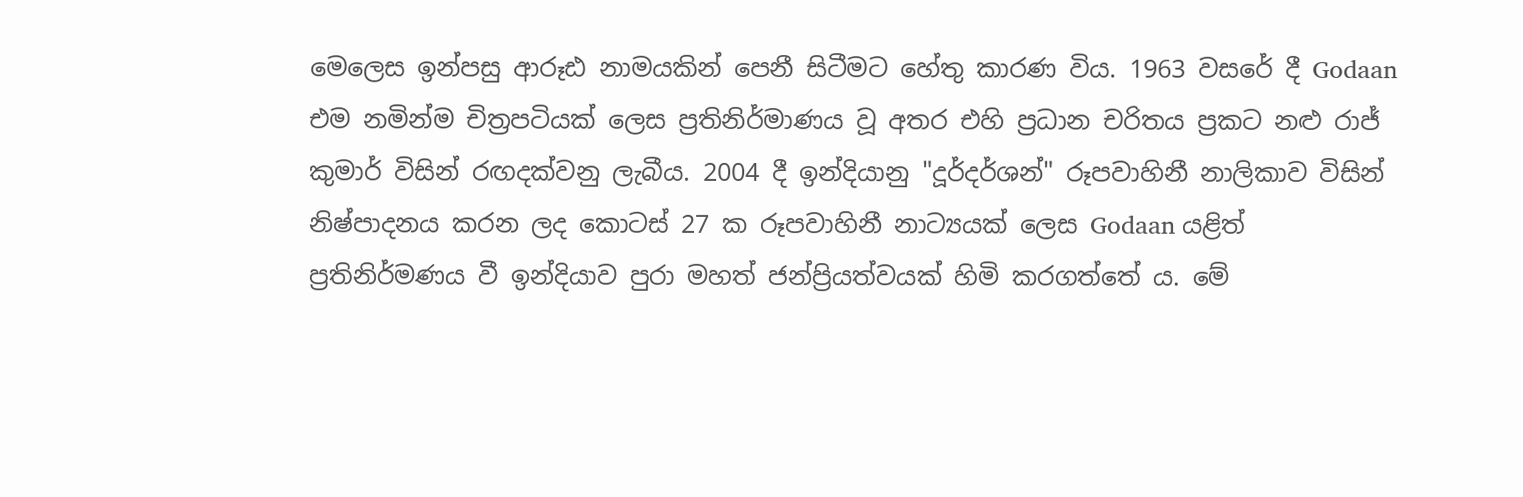මෙලෙස ඉන්පසු ආරූඪ නාමයකින් පෙනී සිටීමට හේතු කාරණ විය. 1963 වසරේ දී Godaan එම නමින්ම චිත්‍රපටියක් ලෙස ප්‍රතිනිර්මාණය වූ අතර එහි ප්‍රධාන චරිතය ප්‍රකට නළු රාජ් කුමාර් විසින් රඟදක්වනු ලැබීය. 2004 දී ඉන්දියානු "දූර්දර්ශන්" රූපවාහිනී නාලිකාව විසින් නිෂ්පාදනය කරන ලද කොටස් 27 ක රූපවාහිනී නාට්‍යයක් ලෙස Godaan යළිත් ප්‍රතිනිර්මණය වී ඉන්දියාව පුරා මහත් ජන්ප්‍රියත්වයක් හිමි කරගත්තේ ය. මේ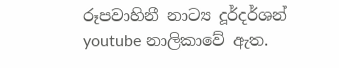රූපවාහිනී නාට්‍ය දූර්දර්ශන් youtube නාලිකාවේ ඇත.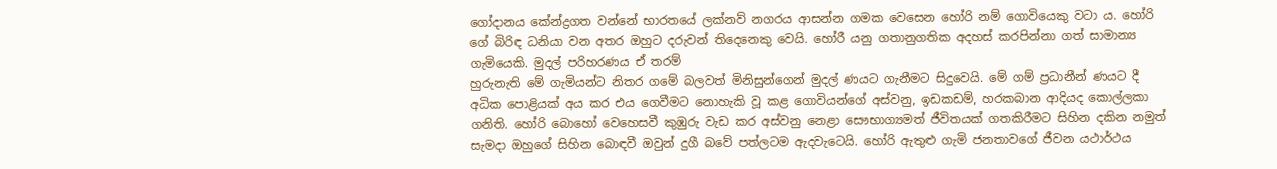ගෝදානය කේන්ද්‍රගත වන්නේ භාරතයේ ලක්නව් නගරය ආසන්න ගමක වෙසෙන හෝරි නම් ගොවියෙකු වටා ය. හෝරි ගේ බිරිඳ ධනියා වන අතර ඔහුට දරුවන් තිදෙනෙකු වෙයි. හෝරී යනු ගතානුගතික අදහස් කරපින්නා ගත් සාමාන්‍ය ගැමියෙකි. මුදල් පරිහරණය ඒ තරම්
හුරුනැති මේ ගැමියන්ට නිතර ගමේ බලවත් මිනිසුන්ගෙන් මුදල් ණයට ගැනීමට සිදුවෙයි. මේ ගම් ප්‍රධානීන් ණයට දී අධික පොළියක් අය කර එය ගෙවීමට නොහැකි වූ කළ ගොවියන්ගේ අස්වනු, ඉඩකඩම්, හරකබාන ආදියද කොල්ලකා ගනිති. හෝරි බොහෝ වෙහෙසවී කුඹුරු වැඩ කර අස්වනු නෙළා සෞභාග්‍යමත් ජීවිතයක් ගතකිරීමට සිහින දකින නමුත් සැමදා ඔහුගේ සිහින බොඳවී ඔවුන් දුගී බවේ පත්ලටම ඇදවැටෙයි. හෝරි ඇතුළු ගැමි ජනතාවගේ ජීවන යථාර්ථය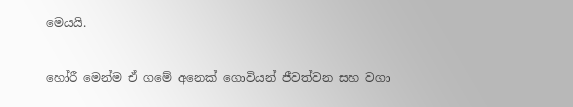මෙයයි.

හෝරී මෙන්ම ඒ ගමේ අනෙක් ගොවියන් ජීවත්වන සහ වගා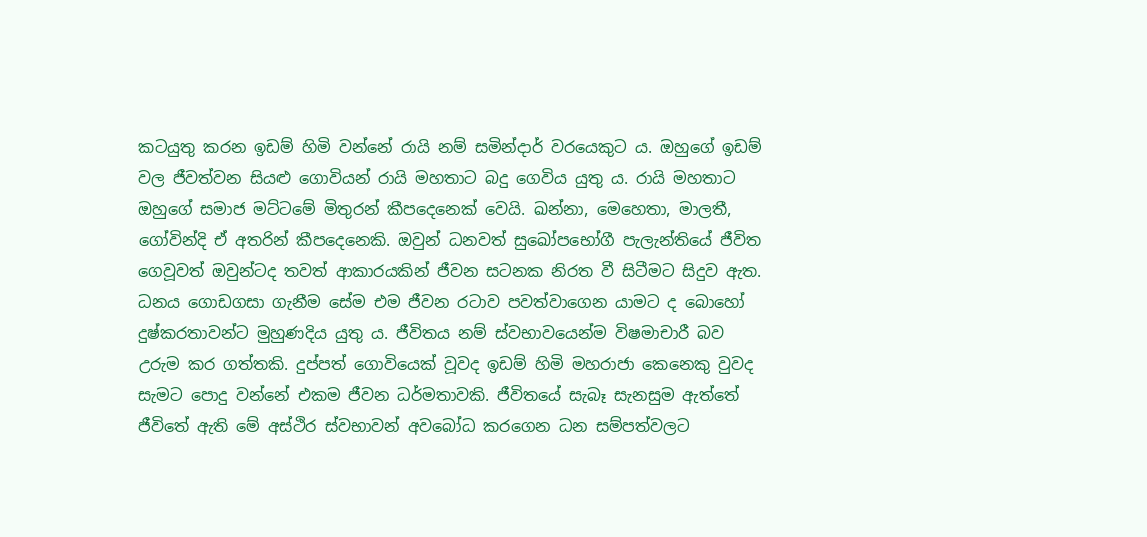කටයුතු කරන ඉඩම් හිමි වන්නේ රායි නම් සමින්දාර් වරයෙකුට ය. ඔහුගේ ඉඩම් වල ජීවත්වන සියළු ගොවියන් රායි මහතාට බදු ගෙවිය යුතු ය. රායි මහතාට ඔහුගේ සමාජ මට්ටමේ මිතුරන් කීපදෙනෙක් වෙයි. ඛන්නා, මෙහෙතා, මාලතී, ගෝවින්දි ඒ අතරින් කීපදෙනෙකි. ඔවුන් ධනවත් සුඛෝපභෝගී පැලැන්තියේ ජීවිත ගෙවූවත් ඔවුන්ටද තවත් ආකාරයකින් ජීවන සටනක නිරත වී සිටීමට සිදුව ඇත. ධනය ගොඩගසා ගැනීම සේම එම ජීවන රටාව පවත්වාගෙන යාමට ද බොහෝ දුෂ්කරතාවන්ට මුහුණදිය යුතු ය. ජීවිතය නම් ස්වභාවයෙන්ම විෂමාචාරී බව උරුම කර ගත්තකි. දුප්පත් ගොවියෙක් වූවද ඉඩම් හිමි මහරාජා කෙනෙකු වුවද සැමට පොදු වන්නේ එකම ජීවන ධර්මතාවකි. ජීවිතයේ සැබෑ සැනසුම ඇත්තේ ජීවිතේ ඇති මේ අස්ථිර ස්වභාවන් අවබෝධ කරගෙන ධන සම්පත්වලට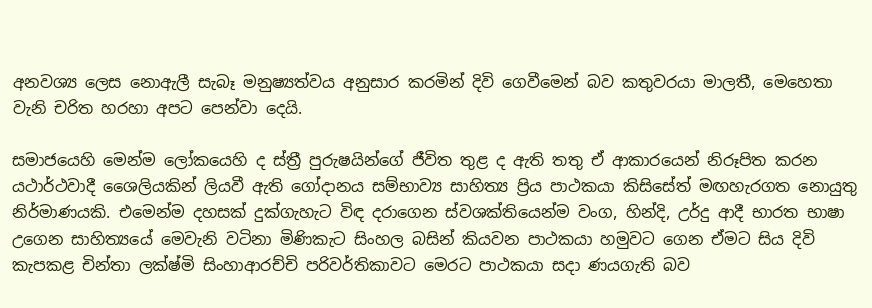අනවශ්‍ය ලෙස නොඇලී සැබෑ මනුෂ්‍යත්වය අනුසාර කරමින් දිවි ගෙවීමෙන් බව කතුවරයා මාලතී, මෙහෙතා වැනි චරිත හරහා අපට පෙන්වා දෙයි.

සමාජයෙහි මෙන්ම ලෝකයෙහි ද ස්ත්‍රී පුරුෂයින්ගේ ජීවිත තුළ ද ඇති තතු ඒ ආකාරයෙන් නිරූපිත කරන යථාර්ථවාදී ශෛලියකින් ලියවී ඇති ගෝදානය සම්භාව්‍ය සාහිත්‍ය ප්‍රිය පාථකයා කිසිසේත් මඟහැරගත නොයුතු නිර්මාණයකි. එමෙන්ම දහසක් දුක්ගැහැට විඳ දරාගෙන ස්වශක්තියෙන්ම වංග, හින්දි, උර්දු ආදී භාරත භාෂා උගෙන සාහිත්‍යයේ මෙවැනි වටිනා මිණිකැට සිංහල බසින් කියවන පාථකයා හමුවට ගෙන ඒමට සිය දිවි කැපකළ චින්තා ලක්ෂ්මි සිංහාආරච්චි පරිවර්තිකාවට මෙරට පාථකයා සදා ණයගැති බව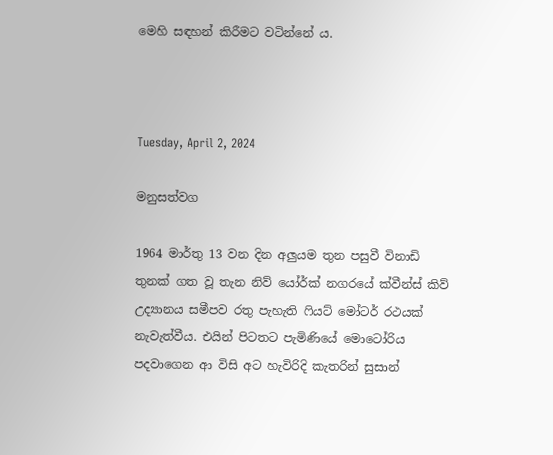මෙහි සඳහන් කිරීමට වටින්නේ ය.



Tuesday, April 2, 2024

මනුසත්වග

1964 මාර්තු 13 වන දින අලුයම තුන පසුවී විනාඩි තුනක් ගත වූ තැන නිව් යෝර්ක් නගරයේ ක්වීන්ස් කිව් උද්‍යානය සමීපව රතු පැහැති ෆියට් මෝටර් රථයක් නැවැත්වීය. එයින් පිටතට පැමිණියේ මොටෝරිය පදවාගෙන ආ විසි අට හැවිරිදි කැතරින් සුසාන්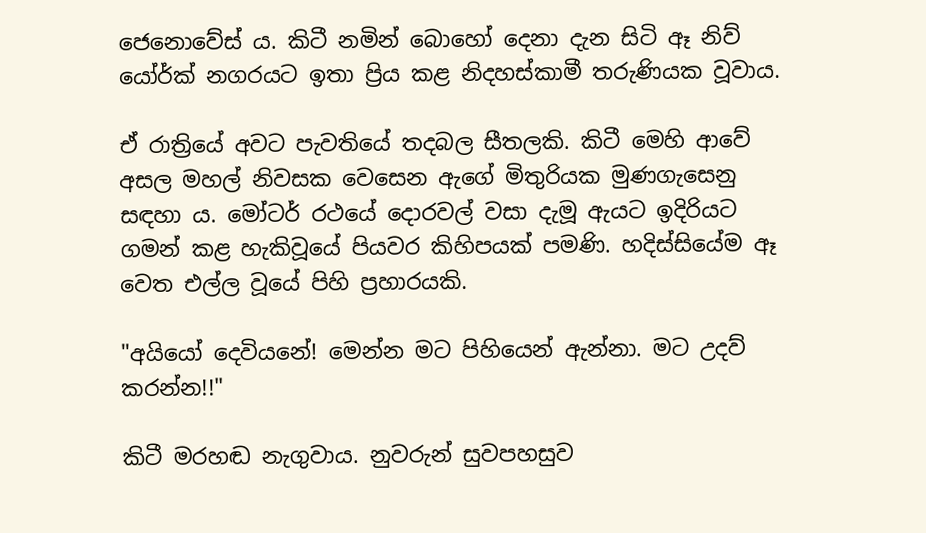ජෙනොවේස් ය. කිටී නමින් බොහෝ දෙනා දැන සිටි ඈ නිව් යෝර්ක් නගරයට ඉතා ප්‍රිය කළ නිදහස්කාමී තරුණියක වූවාය.

ඒ රාත්‍රියේ අවට පැවතියේ තදබල සීතලකි. කිටී මෙහි ආවේ අසල මහල් නිවසක වෙසෙන ඇගේ මිතුරියක මුණගැසෙනු සඳහා ය. මෝටර් රථයේ දොරවල් වසා දැමූ ඇයට ඉදිරියට ගමන් කළ හැකිවූයේ පියවර කිහිපයක් පමණි. හදිස්සියේම ඈ වෙත එල්ල වූයේ පිහි ප්‍රහාරයකි.

"අයියෝ දෙවියනේ! මෙන්න මට පිහියෙන් ඇන්නා. මට උදව් කරන්න!!"

කිටී මරහඬ නැගුවාය. නුවරුන් සුවපහසුව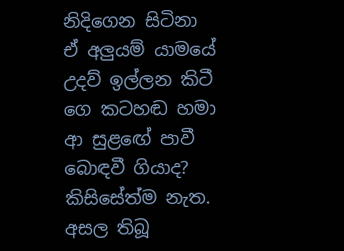නිදිගෙන සිටිනා ඒ අලුයම් යාමයේ උදව් ඉල්ලන කිටී ගෙ කටහඬ හමා ආ සුළඟේ පාවී බොඳවී ගියාද? කිසිසේත්ම නැත. අසල තිබූ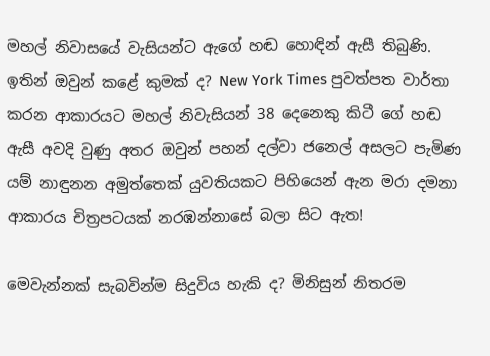මහල් නිවාසයේ වැසියන්ට ඇගේ හඬ හොඳින් ඇසී තිබුණි. ඉතින් ඔවුන් කළේ කුමක් ද? New York Times පුවත්පත වාර්තා කරන ආකාරයට මහල් නිවැසියන් 38 දෙනෙකු කිටී ගේ හඬ ඇසී අවදි වුණු අතර ඔවුන් පහන් දල්වා ජනෙල් අසලට පැමිණ යම් නාඳුනන අමුත්තෙක් යුවතියකට පිහියෙන් ඇන මරා දමනා ආකාරය චිත්‍රපටයක් නරඹන්නාසේ බලා සිට ඇත!

මෙවැන්නක් සැබවින්ම සිදුවිය හැකි ද? මිනිසුන් නිතරම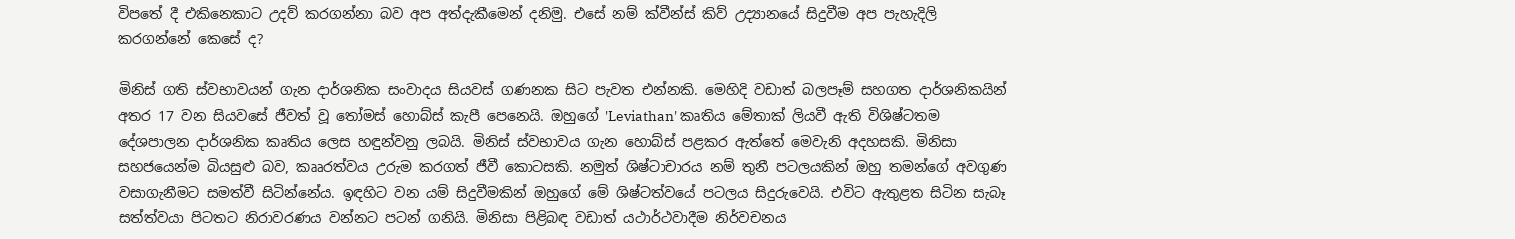විපතේ දී එකිනෙකාට උදව් කරගන්නා බව අප අත්දැකීමෙන් දනිමු. එසේ නම් ක්වීන්ස් කිව් උද්‍යානයේ සිදුවීම අප පැහැදිලි කරගන්නේ කෙසේ ද?

මිනිස් ගති ස්වභාවයන් ගැන දාර්ශනික සංවාදය සියවස් ගණනක සිට පැවත එන්නකි. මෙහිදි වඩාත් බලපෑම් සහගත දාර්ශනිකයින් අතර 17 වන සියවසේ ජීවත් වූ තෝමස් හොබ්ස් කැපී පෙනෙයි. ඔහුගේ 'Leviathan' කෘතිය මේතාක් ලියවී ඇති විශිෂ්ටතම දේශපාලන දාර්ශනික කෘතිය ලෙස හඳුන්වනු ලබයි. මිනිස් ස්වභාවය ගැන හොබ්ස් පළකර ඇත්තේ මෙවැනි අදහසකි. මිනිසා සහජයෙන්ම බියසුළු බව, කෲරත්වය උරුම කරගත් ජීවී කොටසකි. නමුත් ශිෂ්ටාචාරය නම් තුනී පටලයකින් ඔහු තමන්ගේ අවගුණ වසාගැනීමට සමත්වී සිටින්නේය. ඉඳහිට වන යම් සිදුවීමකින් ඔහුගේ මේ ශිෂ්ටත්වයේ පටලය සිදුරුවෙයි. එවිට ඇතුළත සිටින සැබෑ සත්ත්වයා පිටතට නිරාවරණය වන්නට පටන් ගනියි. මිනිසා පිළිබඳ වඩාත් යථාර්ථවාදීම නිර්වචනය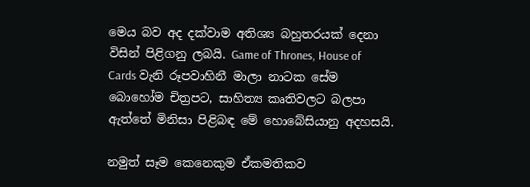මෙය බව අද දක්වාම අතිශ්‍ය බහුතරයක් දෙනා විසින් පිළිගනු ලබයි. Game of Thrones, House of Cards වැනි රූපවාහිනී මාලා නාටක සේම බොහෝම චිත්‍රපට, සාහිත්‍ය කෘතිවලට බලපා ඇත්තේ මිනිසා පිළිබඳ මේ හොබේසියානු අදහසයි.

නමුත් සෑම කෙනෙකුම ඒකමතිකව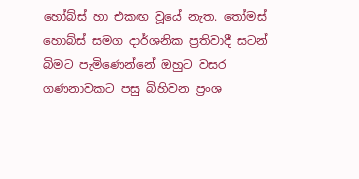හෝබ්ස් හා එකඟ වූයේ නැත. තෝමස් හොබ්ස් සමග දාර්ශනික ප්‍රතිවාදී සටන් බිමට පැමිණෙන්නේ ඔහුට වසර ගණනාවකට පසු බිහිවන ප්‍රංශ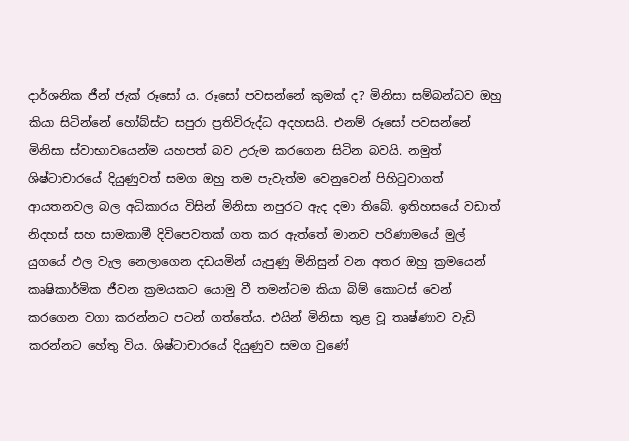දාර්ශනික ජීන් ජැක් රූසෝ ය. රූසෝ පවසන්නේ කුමක් ද? මිනිසා සම්බන්ධව ඔහු කියා සිටින්නේ හෝබ්ස්ට සපුරා ප්‍රතිවිරුද්ධ අදහසයි. එනම් රූසෝ පවසන්නේ මිනිසා ස්වාභාවයෙන්ම යහපත් බව උරුම කරගෙන සිටින බවයි. නමුත් ශිෂ්ටාචාරයේ දියුණුවත් සමග ඔහු තම පැවැත්ම වෙනුවෙන් පිහිටුවාගත් ආයතනවල බල අධිකාරය විසින් මිනිසා නපුරට ඇද දමා තිබේ. ඉතිහසයේ වඩාත් නිදහස් සහ සාමකාමී දිවිපෙවතක් ගත කර ඇත්තේ මානව පරිණාමයේ මුල් යුගයේ ඵල වැල නෙලාගෙන දඩයමින් යැපුණු මිනිසුන් වන අතර ඔහු ක්‍රමයෙන් කෘෂිකාර්මික ජීවන ක්‍රමයකට යොමු වී තමන්ටම කියා බිම් කොටස් වෙන් කරගෙන වගා කරන්නට පටන් ගත්තේය. එයින් මිනිසා තුළ වූ තෘෂ්ණාව වැඩි කරන්නට හේතු විය. ශිෂ්ටාචාරයේ දියුණුව සමග වුණේ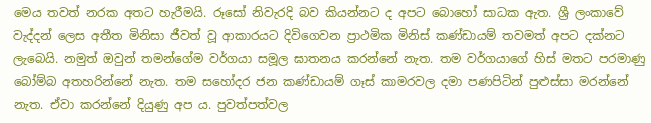මෙය තවත් නරක අතට හැරීමයි. රූසෝ නිවැරදි බව කියන්නට ද අපට බොහෝ සාධක ඇත. ශ්‍රී ලංකාවේ වැද්දන් ලෙස අතීත මිනිසා ජීවත් වූ ආකාරයට දිවිගෙවන ප්‍රාථමික මිනිස් කණ්ඩායම් තවමත් අපට දක්නට ලැබෙයි. නමුත් ඔවුන් තමන්ගේම වර්ගයා සමූල ඝාතනය කරන්නේ නැත. තම වර්ගයාගේ හිස් මතට පරමාණු බෝම්බ අතහරින්නේ නැත. තම සහෝදර ජන කණ්ඩායම් ගෑස් කාමරවල දමා පණපිටින් පුළුස්සා මරන්නේ නැත. ඒවා කරන්නේ දියුණු අප ය. පුවත්පත්වල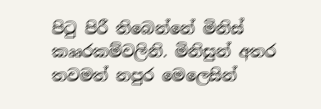පිටු පිරී තිබෙන්නේ මිනිස් කෲරකම්වලිනි. මිනිසුන් අතර තවමත් නපුර මෙලෙසින්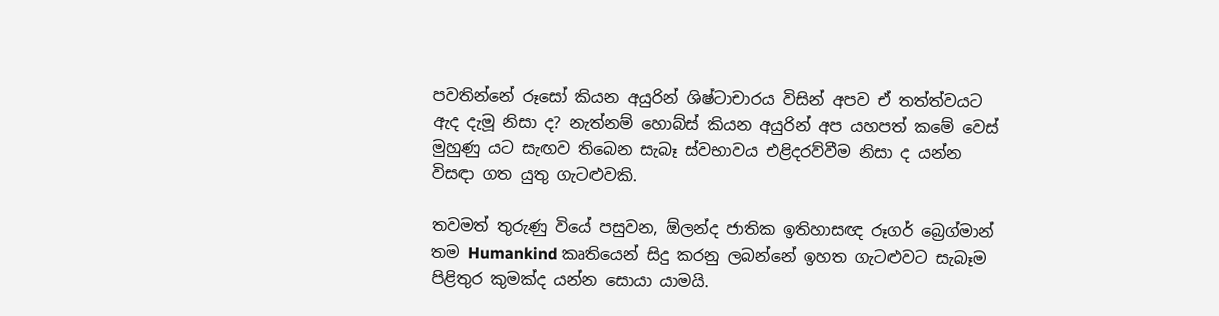පවතින්නේ රූසෝ කියන අයුරින් ශිෂ්ටාචාරය විසින් අපව ඒ තත්ත්වයට ඇද දැමූ නිසා ද? නැත්නම් හොබ්ස් කියන අයුරින් අප යහපත් කමේ වෙස් මුහුණු යට සැඟව තිබෙන සැබෑ ස්වභාවය එළිදරව්වීම නිසා ද යන්න විසඳා ගත යුතු ගැටළුවකි.

තවමත් තුරුණු වියේ පසුවන, ඕලන්ද ජාතික ඉතිහාසඥ රූගර් බ්‍රෙග්මාන් තම Humankind කෘතියෙන් සිදු කරනු ලබන්නේ ඉහත ගැටළුවට සැබෑම පිළිතුර කුමක්ද යන්න සොයා යාමයි.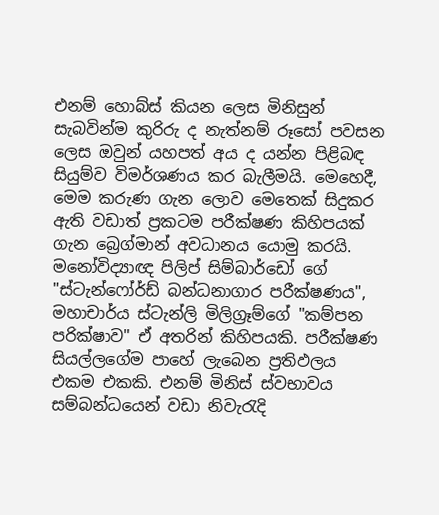එනම් හොබ්ස් කියන ලෙස මිනිසුන් සැබවින්ම කුරිරු ද නැත්නම් රූසෝ පවසන ලෙස ඔවුන් යහපත් අය ද යන්න පිළිබඳ සියුම්ව විමර්ශණය කර බැලීමයි. මෙහෙදී, මෙම කරුණ ගැන ලොව මෙතෙක් සිදුකර ඇති වඩාත් ප්‍රකටම පරීක්ෂණ කිහිපයක් ගැන බ්‍රෙග්මාන් අවධානය යොමු කරයි. මනෝවිද්‍යාඥ පිලිප් සිම්බාර්ඩෝ ගේ "ස්ටැන්ෆෝර්ඩ් බන්ධනාගාර පරීක්ෂණය", මහාචාර්ය ස්ටැන්ලි මිලිග්‍රෑම්ගේ "කම්පන පරික්ෂාව" ඒ අතරින් කිහිපයකි. පරීක්ෂණ සියල්ලගේම පාහේ ලැබෙන ප්‍රතිඵලය එකම එකකි. එනම් මිනිස් ස්වභාවය සම්බන්ධයෙන් වඩා නිවැරැදි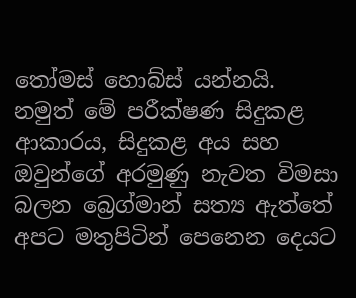තෝමස් හොබ්ස් යන්නයි. නමුත් මේ පරීක්ෂණ සිදුකළ ආකාරය, සිදුකළ අය සහ ඔවුන්ගේ අරමුණු නැවත විමසා බලන බ්‍රෙග්මාන් සත්‍ය ඇත්තේ අපට මතුපිටින් පෙනෙන දෙයට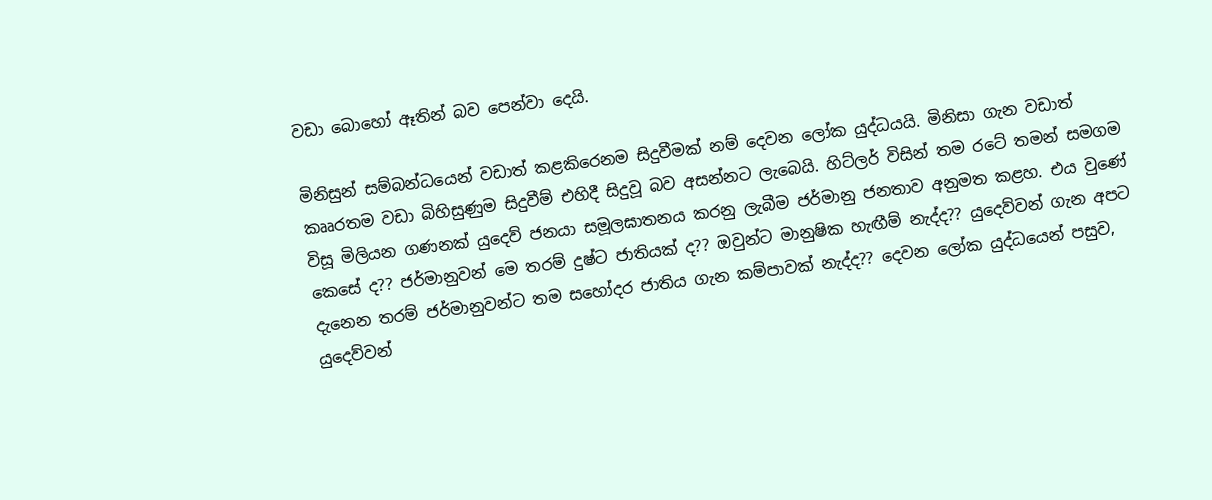වඩා බොහෝ ඈතින් බව පෙන්වා දෙයි.

මිනිසුන් සම්බන්ධයෙන් වඩාත් කළකිරෙනම සිදුවීමක් නම් දෙවන ලෝක යුද්ධයයි. මිනිසා ගැන වඩාත් කෲරතම වඩා බිහිසුණුම සිදුවීම් එහිදී සිදුවූ බව අසන්නට ලැබෙයි. හිට්ලර් විසින් තම රටේ තමන් සමගම විසූ මිලියන ගණනක් යුදෙව් ජනයා සමූලඝාතනය කරනු ලැබීම ජර්මානු ජනතාව අනුමත කළහ. එය වුණේ කෙසේ ද?? ජර්මානුවන් මෙ තරම් දුෂ්ට ජාතියක් ද?? ඔවුන්ට මානුෂික හැඟීම් නැද්ද?? යුදෙව්වන් ගැන අපට දැනෙන තරම් ජර්මානුවන්ට තම සහෝදර ජාතිය ගැන කම්පාවක් නැද්ද?? දෙවන ලෝක යුද්ධයෙන් පසුව, යුදෙව්වන්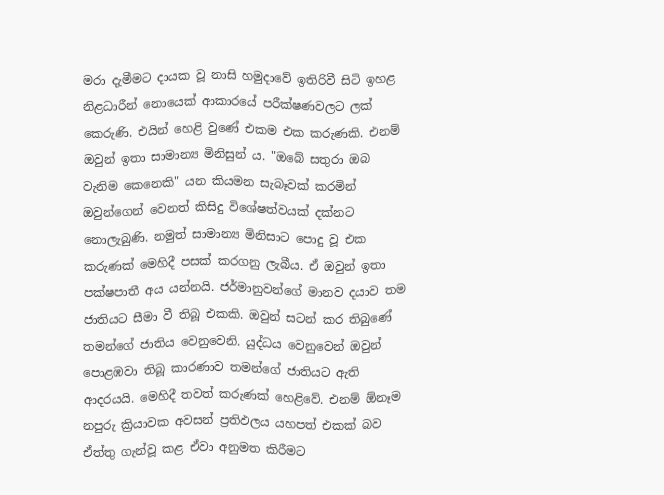මරා දැමීමට දායක වූ නාසි හමුදාවේ ඉතිරිවී සිටි ඉහළ නිළධාරීන් නොයෙක් ආකාරයේ පරීක්ෂණවලට ලක් කෙරුණි. එයින් හෙළි වුණේ එකම එක කරුණකි. එනම් ඔවුන් ඉතා සාමාන්‍ය මිනිසුන් ය. "ඔබේ සතුරා ඔබ වැනිම කෙනෙකි" යන කියමන සැබෑවක් කරමින් ඔවුන්ගෙන් වෙනත් කිසිදු විශේෂත්වයක් දක්නට නොලැබුණි. නමුත් සාමාන්‍ය මිනිසාට පොදු වූ එක කරුණක් මෙහිදී පසක් කරගනු ලැබීය. ඒ ඔවුන් ඉතා පක්ෂපාතී අය යන්නයි. ජර්මානුවන්ගේ මානව දයාව තම ජාතියට සීමා වී තිබූ එකකි. ඔවුන් සටන් කර තිබුණේ තමන්ගේ ජාතිය වෙනුවෙනි. යුද්ධය වෙනුවෙන් ඔවුන් පොළඹවා තිබූ කාරණාව තමන්ගේ ජාතියට ඇති ආදරයයි. මෙහිදී තවත් කරුණක් හෙළිවේ. එනම් ඕනෑම නපුරු ක්‍රියාවක අවසන් ප්‍රතිඵලය යහපත් එකක් බව ඒත්තු ගැන්වූ කළ ඒවා අනුමත කිරීමට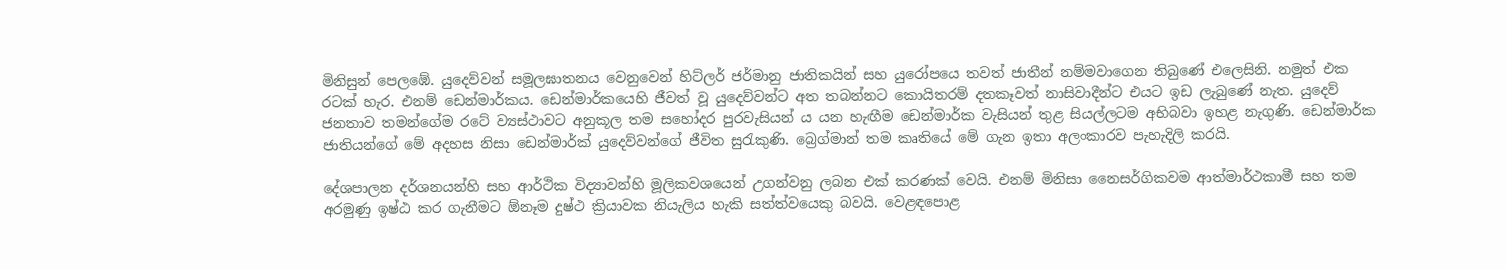මිනිසුන් පෙලඹේ. යුදෙව්වන් සමූලඝාතනය වෙනුවෙන් හිට්ලර් ජර්මානු ජාතිකයින් සහ යුරෝපයෙ තවත් ජාතීන් නම්මවාගෙන තිබුණේ එලෙසිනි. නමුත් එක රටක් හැර. එනම් ඩෙන්මාර්කය. ඩෙන්මාර්කයෙහි ජීවත් වූ යුදෙව්වන්ට අත තබන්නට කොයිතරම් දතකෑවත් නාසිවාදීන්ට එයට ඉඩ ලැබුණේ නැත. යුදෙව් ජනතාව තමන්ගේම රටේ ව්‍යස්ථාවට අනුකූල තම සහෝදර පුරවැසියන් ය යන හැඟීම ඩෙන්මාර්ක වැසියන් තුළ සියල්ලටම අභිබවා ඉහළ නැගුණි. ඩෙන්මාර්ක ජාති‍යන්ගේ මේ අදහස නිසා ඩෙන්මාර්ක් යුදෙව්වන්ගේ ජීවිත සුරැකුණි. බ්‍රෙග්මාන් තම කෘතියේ මේ ගැන ඉතා අලංකාරව පැහැදිලි කරයි.

දේශපාලන දර්ශනයන්හි සහ ආර්ථික විද්‍යාවන්හි මූලිකවශයෙන් උගන්වනු ලබන එක් කරණක් වෙයි. එනම් මිනිසා නෛසර්ගිකවම ආත්මාර්ථකාමී සහ තම අරමුණු ඉෂ්ඨ කර ගැනීමට ඕනෑම දුෂ්ථ ක්‍රියාවක නියැලිය හැකි සත්ත්වයෙකු බවයි. වෙළඳපොළ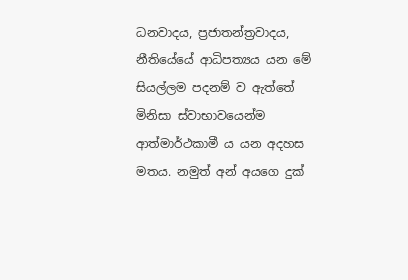ධනවාදය, ප්‍රජාතන්ත්‍රවාදය, නීතියේයේ ආධිපත්‍යය යන මේ සියල්ලම පදනම් ව ඇත්තේ මිනිසා ස්වාභාවයෙන්ම ආත්මාර්ථකාමී ය යන අදහස මතය. නමුත් අන් අයගෙ දුක්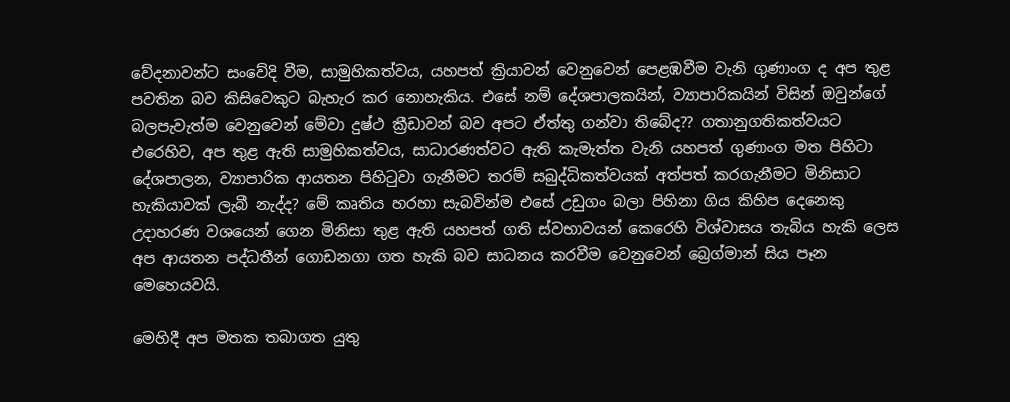වේදනාවන්ට සංවේදි වීම, සාමුහිකත්වය, යහපත් ක්‍රියාවන් වෙනුවෙන් පෙළඹවීම වැනි ගුණාංග ද අප තුළ පවතින බව කිසිවෙකුට බැහැර කර නොහැකිය. එසේ නම් දේශපාලකයින්, ව්‍යාපාරිකයින් විසින් ඔවුන්ගේ බලපැවැත්ම වෙනුවෙන් මේවා දුෂ්ථ ක්‍රීඩාවන් බව අපට ඒත්තු ගන්වා තිබේද?? ගතානුගතිකත්වයට එරෙහිව, අප තුළ ඇති සාමුහිකත්වය, සාධාරණත්වට ඇති කැමැත්ත වැනි යහපත් ගුණාංග මත පිහිටා දේශපාලන, ව්‍යාපාරික ආයතන පිහිටුවා ගැනීමට තරම් සබුද්ධිකත්වයක් අත්පත් කරගැනීමට මිනිසාට හැකියාවක් ලැබී නැද්ද? මේ කෘතිය හරහා සැබවින්ම එසේ උඩුගං බලා පිහිනා ගිය කිහිප දෙනෙකු උදාහරණ වශයෙන් ගෙන මිනිසා තුළ ඇති යහපත් ගති ස්වභාවයන් කෙරෙහි විශ්වාසය තැබිය හැකි ලෙස අප ආයතන පද්ධතීන් ගොඩනගා ගත හැකි බව සාධනය කරවීම වෙනුවෙන් බ්‍රෙග්මාන් සිය පෑන මෙහෙයවයි.

මෙහිදී අප මතක තබාගත යුතු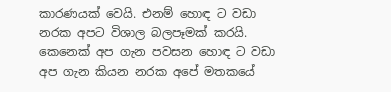කාරණයක් වෙයි. එනම් හොඳ ට වඩා නරක අපට විශාල බලපෑමක් කරයි. කෙනෙක් අප ගැන පවසන හොඳ ට වඩා අප ගැන කියන නරක අපේ මතකයේ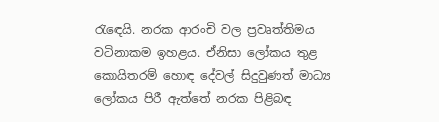රැඳෙයි. නරක ආරංචි වල ප්‍රවෘත්තිමය වටිනාකම ඉහළය. ඒනිසා ලෝකය තුළ කොයිතරම් හොඳ දේවල් සිදුවුණත් මාධ්‍ය ලෝකය පිරී ඇත්තේ නරක පිළිබඳ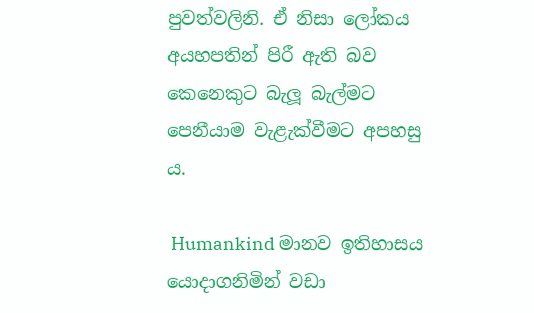පුවත්වලිනි. ඒ නිසා ලෝකය අයහපතින් පිරී ඇති බව කෙනෙකුට බැලූ බැල්මට පෙනීයාම වැළැක්වීමට අපහසු ය.

 Humankind මානව ඉතිහාසය යොදාගනිමින් වඩා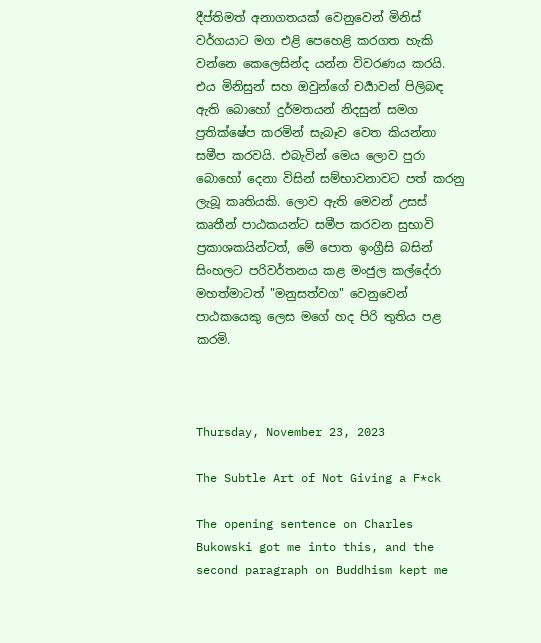දීප්තිමත් අනාගතයක් වෙනුවෙන් මිනිස් වර්ගයාට මග එළි පෙහෙළි කරගත හැකි වන්නෙ කෙලෙසින්ද යන්න විවරණය කරයි. එය මිනිසුන් සහ ඔවුන්ගේ චර්‍යාවන් පිලිබඳ ඇති බොහෝ දුර්මතයන් නිදසුන් සමග ප්‍රතික්ෂේප කරමින් සැබෑව වෙත කියන්නා සමීප කරවයි. එබැවින් මෙය ලොව පුරා බොහෝ දෙනා විසින් සම්භාවනාවට පත් කරනු ලැබූ කෘතියකි. ලොව ඇති මෙවන් උසස් කෘතීන් පාඨකයන්ට සමීප කරවන සුභාවි ප්‍රකාශකයින්ටත්, මේ පොත ඉංග්‍රීසි බසින් සිංහලට පරිවර්තනය කළ මංජුල කල්දේරා මහත්මාටත් "මනුසත්වග" වෙනුවෙන් පාඨකයෙකු ලෙස මගේ හද පිරි තුතිය පළ කරමි.



Thursday, November 23, 2023

The Subtle Art of Not Giving a F*ck

The opening sentence on Charles Bukowski got me into this, and the second paragraph on Buddhism kept me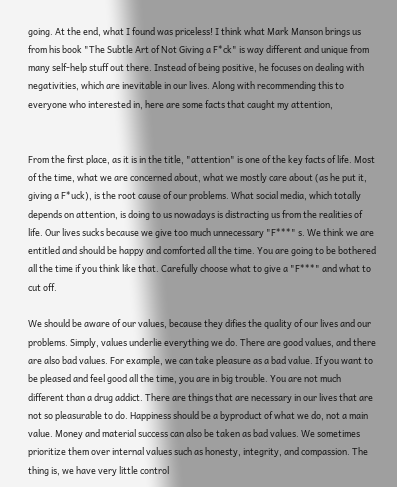going. At the end, what I found was priceless! I think what Mark Manson brings us from his book "The Subtle Art of Not Giving a F*ck" is way different and unique from many self-help stuff out there. Instead of being positive, he focuses on dealing with negativities, which are inevitable in our lives. Along with recommending this to everyone who interested in, here are some facts that caught my attention,


From the first place, as it is in the title, "attention" is one of the key facts of life. Most of the time, what we are concerned about, what we mostly care about (as he put it, giving a F*uck), is the root cause of our problems. What social media, which totally depends on attention, is doing to us nowadays is distracting us from the realities of life. Our lives sucks because we give too much unnecessary "F***" s. We think we are entitled and should be happy and comforted all the time. You are going to be bothered all the time if you think like that. Carefully choose what to give a "F***" and what to cut off.

We should be aware of our values, because they difies the quality of our lives and our problems. Simply, values underlie everything we do. There are good values, and there are also bad values. For example, we can take pleasure as a bad value. If you want to be pleased and feel good all the time, you are in big trouble. You are not much different than a drug addict. There are things that are necessary in our lives that are not so pleasurable to do. Happiness should be a byproduct of what we do, not a main value. Money and material success can also be taken as bad values. We sometimes prioritize them over internal values such as honesty, integrity, and compassion. The thing is, we have very little control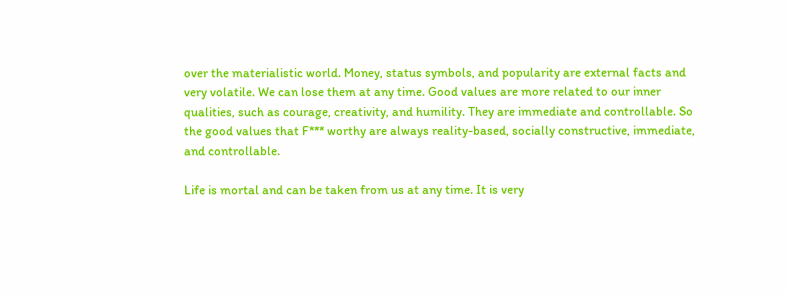over the materialistic world. Money, status symbols, and popularity are external facts and very volatile. We can lose them at any time. Good values are more related to our inner qualities, such as courage, creativity, and humility. They are immediate and controllable. So the good values that F*** worthy are always reality-based, socially constructive, immediate, and controllable.

Life is mortal and can be taken from us at any time. It is very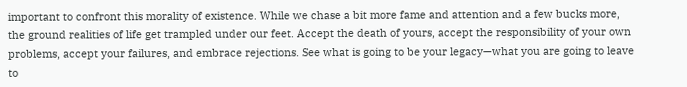important to confront this morality of existence. While we chase a bit more fame and attention and a few bucks more, the ground realities of life get trampled under our feet. Accept the death of yours, accept the responsibility of your own problems, accept your failures, and embrace rejections. See what is going to be your legacy—what you are going to leave to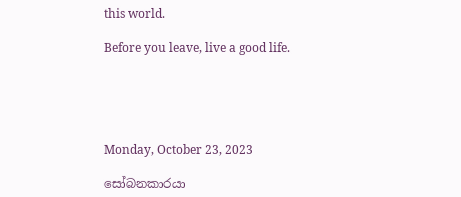this world.

Before you leave, live a good life.





Monday, October 23, 2023

සෝබනකාරයා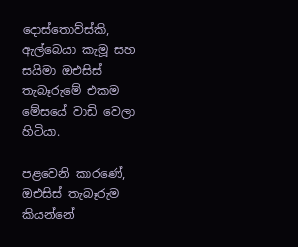දොස්තොව්ස්කි, ඇල්බෙයා කැමූ සහ සයිමා ඔඑසිස් තැබෑරුමේ එකම මේසයේ වාඩි වෙලා හිටියා.

පළවෙනි කාරණේ, ඔඑසිස් තැබෑරුම කියන්නේ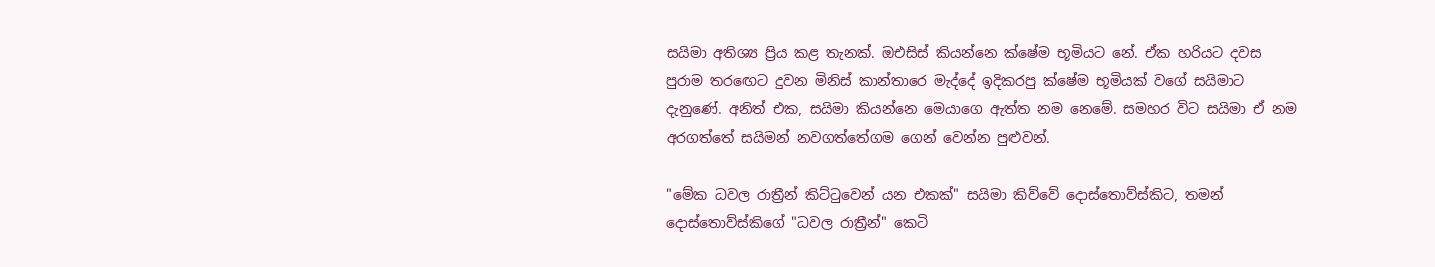සයිමා අතිශ්‍ය ප්‍රිය කළ තැනක්. ඔඑසිස් කියන්නෙ ක්ෂේම භූමියට නේ. ඒක හරියට දවස පුරාම තරඟෙට දුවන මිනිස් කාන්තාරෙ මැද්දේ ඉදිකරපු ක්ෂේම භූමියක් වගේ සයිමාට දැනුණේ. අනිත් එක, සයිමා කියන්නෙ මෙයාගෙ ඇත්ත නම නෙමේ. සමහර විට සයිමා ඒ නම අරගත්තේ සයිමන් නවගත්තේගම ගෙන් වෙන්න පුළුවන්.

"මේක ධවල රාත්‍රීන් කිට්ටුවෙන් යන එකක්" සයිමා කිව්වේ දොස්තොව්ස්කිට, තමන් දොස්තොව්ස්කිගේ "ධවල රාත්‍රීන්" කෙටි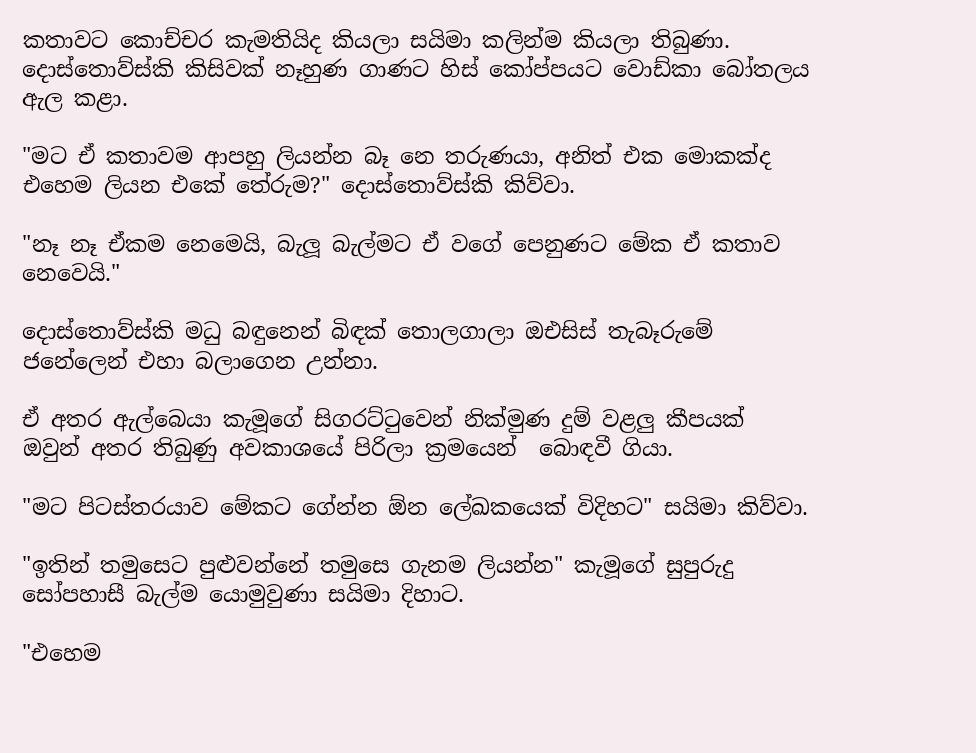කතාවට කොච්චර කැමතියිද කියලා සයිමා කලින්ම කියලා තිබුණා. දොස්තොව්ස්කි කිසිවක් නෑහුණ ගාණට හිස් කෝප්පයට වොඩ්කා බෝතලය ඇල කළා.

"මට ඒ කතාවම ආපහු ලියන්න බෑ නෙ තරුණයා, අනිත් එක මොකක්ද එහෙම ලියන එකේ තේරුම?" දොස්තොව්ස්කි කිව්වා.

"නෑ නෑ ඒකම නෙමෙයි, බැලූ බැල්මට ඒ වගේ පෙනුණට මේක ඒ කතාව නෙවෙයි."

දොස්තොව්ස්කි මධු බඳුනෙන් බිඳක් තොලගාලා ඔඑසිස් තැබෑරුමේ ජනේලෙන් එහා බලාගෙන උන්නා.

ඒ අතර ඇල්බෙයා කැමූගේ සිගරට්ටුවෙන් නික්මුණ දුම් වළලු කීපයක් ඔවුන් අතර තිබුණු අවකාශයේ පිරිලා ක්‍රමයෙන්  බොඳවී ගියා.

"මට පිටස්තරයාව මේකට ගේන්න ඕන ලේඛකයෙක් විදිහට" සයිමා කිව්වා.

"ඉතින් තමුසෙට පුළුවන්නේ තමුසෙ ගැනම ලියන්න" කැමූගේ සුපුරුදු සෝපහාසී බැල්ම යොමුවුණා සයිමා දිහාට.

"එහෙම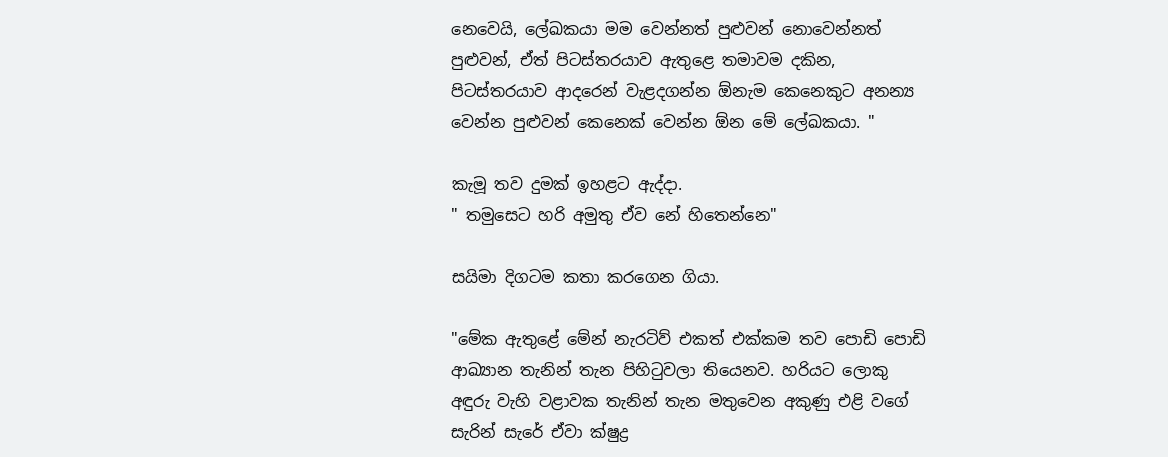නෙවෙයි, ලේඛකයා මම වෙන්නත් පුළුවන් නොවෙන්නත් පුළුවන්, ඒත් පිටස්තරයාව ඇතුළෙ තමාවම දකින, පිටස්තරයාව ආදරෙන් වැළදගන්න ඕනැම කෙනෙකුට අනන්‍ය වෙන්න පුළුවන් කෙනෙක් වෙන්න ඕන මේ ලේඛකයා. "

කැමූ තව දුමක් ඉහළට ඇද්දා.
" තමුසෙට හරි අමුතු ඒව නේ හිතෙන්නෙ"

සයිමා දිගටම කතා කරගෙන ගියා.

"මේක ඇතුළේ මේන් නැරටිව් එකත් එක්කම තව පොඩි පොඩි ආඛ්‍යාන තැනින් තැන පිහිටුවලා තියෙනව. හරියට ලොකු අඳුරු වැහි වළාවක තැනින් තැන මතුවෙන අකුණු එළි වගේ සැරින් සැරේ ඒවා ක්ෂුද්‍ර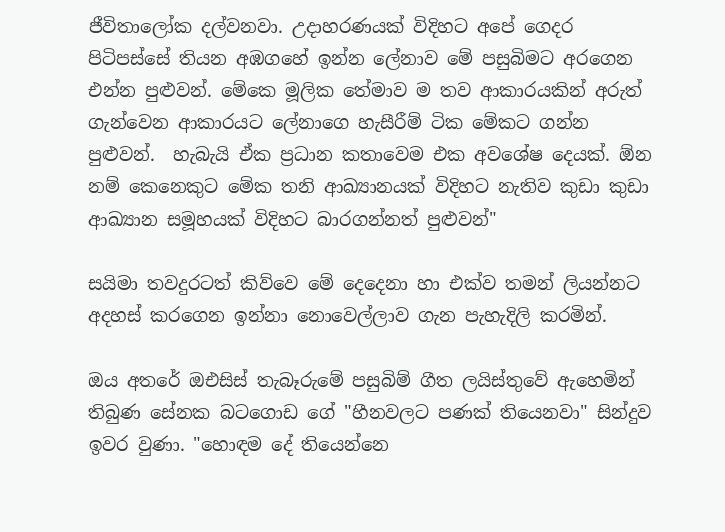ජීවිතාලෝක දල්වනවා. උදාහරණයක් විදිහට අපේ ගෙදර පිටිපස්සේ තියන අඹගහේ ඉන්න ලේනාව මේ පසුබිමට අරගෙන එන්න පුළුවන්. මේකෙ මූලික තේමාව ම තව ආකාරයකින් අරුත් ගැන්වෙන ආකාරයට ලේනාගෙ හැසීරීම් ටික මේකට ගන්න පුළුවන්.  හැබැයි ඒක ප්‍රධාන කතාවෙම එක අවශේෂ දෙයක්. ඕන නම් කෙනෙකුට මේක තනි ආඛ්‍යානයක් විදිහට නැතිව කුඩා කුඩා ආඛ්‍යාන සමූහයක් විදිහට බාරගන්නත් පුළුවන්"

සයිමා තවදුරටත් කිව්වෙ මේ දෙදෙනා හා එක්ව තමන් ලියන්නට අදහස් කරගෙන ඉන්නා නොවෙල්ලාව ගැන පැහැදිලි කරමින්.

ඔය අතරේ ඔඑසිස් තැබෑරුමේ පසුබිම් ගීත ලයිස්තුවේ ඇහෙමින් තිබුණ සේනක බටගොඩ ගේ "හීනවලට පණක් තියෙනවා" සින්දුව ඉවර වුණා. "හොඳම දේ තියෙන්නෙ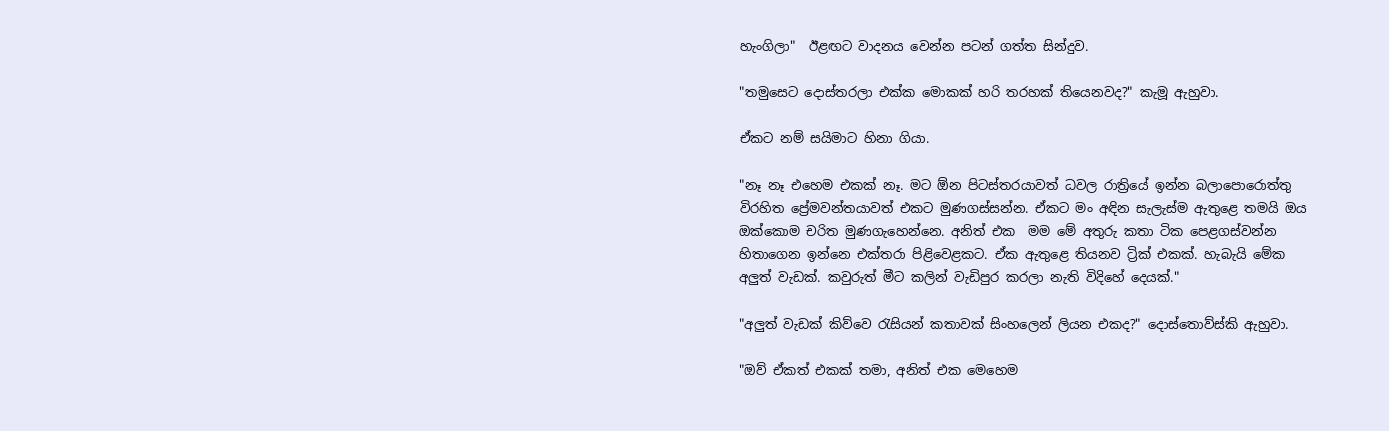හැංගිලා"  ඊළඟට වාදනය වෙන්න පටන් ගත්ත සින්දුව.

"තමුසෙට දොස්තරලා එක්ක මොකක් හරි තරහක් තියෙනවද?" කැමූ ඇහුවා.

ඒකට නම් සයිමාට හිනා ගියා.

"නෑ නෑ එහෙම එකක් නෑ. මට ඕන පිටස්තරයාවත් ධවල රාත්‍රියේ ඉන්න බලාපොරොත්තු විරහිත ප්‍රේමවන්තයාවත් එකට මුණගස්සන්න. ඒකට මං අඳින සැලැස්ම ඇතුළෙ තමයි ඔය ඔක්කොම චරිත මුණගැහෙන්නෙ. අනිත් එක  මම මේ අතුරු කතා ටික පෙළගස්වන්න හිතාගෙන ඉන්නෙ එක්තරා පිළිවෙළකට. ඒක ඇතුළෙ තියනව ට්‍රික් එකක්. හැබැයි මේක අලුත් වැඩක්. කවුරුත් මීට කලින් වැඩිපුර කරලා නැති විදිහේ දෙයක්."

"අලුත් වැඩක් කිව්වෙ රැසියන් කතාවක් සිංහලෙන් ලියන එකද?" දොස්තොව්ස්කි ඇහුවා.

"ඔව් ඒකත් එකක් තමා, අනිත් එක මෙහෙම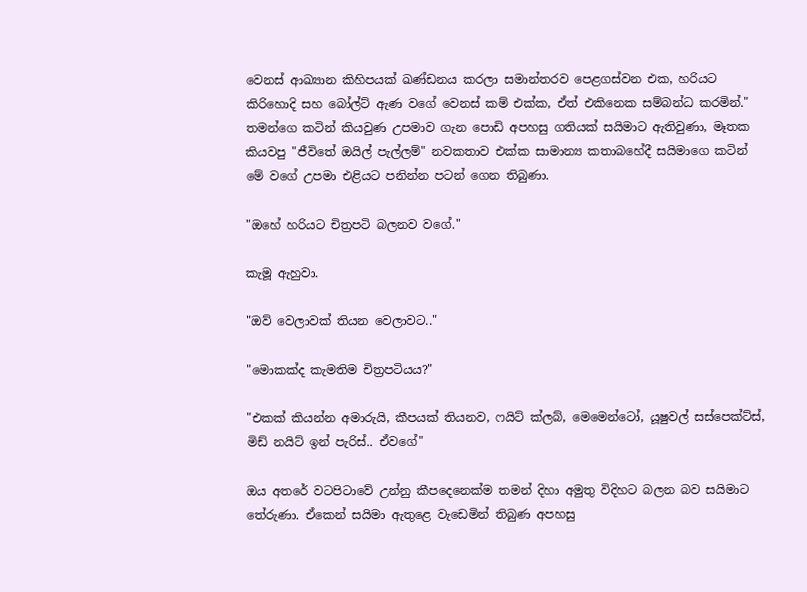වෙනස් ආඛ්‍යාන කිහිපයක් ඛණ්ඩනය කරලා සමාන්තරව පෙළගස්වන එක, හරියට කිරිහොදි සහ බෝල්ට් ඇණ වගේ වෙනස් කම් එක්ක, ඒත් එකිනෙක සම්බන්ධ කරමින්." තමන්ගෙ කටින් කියවුණ උපමාව ගැන පොඩි අපහසු ගතියක් සයිමාට ඇතිවුණා, මෑතක කියවපු "ජීවිතේ ඔයිල් පැල්ලම්" නවකතාව එක්ක සාමාන්‍ය කතාබහේදී සයිමාගෙ කටින් මේ වගේ උපමා එළියට පනින්න පටන් ගෙන තිබුණා.

"ඔහේ හරියට චිත්‍රපටි බලනව වගේ."

කැමූ ඇහුවා.

"ඔව් වෙලාවක් තියන වෙලාවට.."

"මොකක්ද කැමතිම චිත්‍රපටියය?"

"එකක් කියන්න අමාරුයි, කීපයක් තියනව, ෆයිට් ක්ලබ්, මෙමෙන්ටෝ, යූෂුවල් සස්පෙක්ට්ස්,  මිඩ් නයිට් ඉන් පැරිස්.. ඒවගේ"

ඔය අතරේ වටපිටාවේ උන්නු කීපදෙනෙක්ම තමන් දිහා අමුතු විදිහට බලන බව සයිමාට තේරුණා. ඒකෙන් සයිමා ඇතුළෙ වැඩෙමින් තිබුණ අපහසු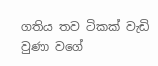ගතිය තව ටිකක් වැඩි වුණා වගේ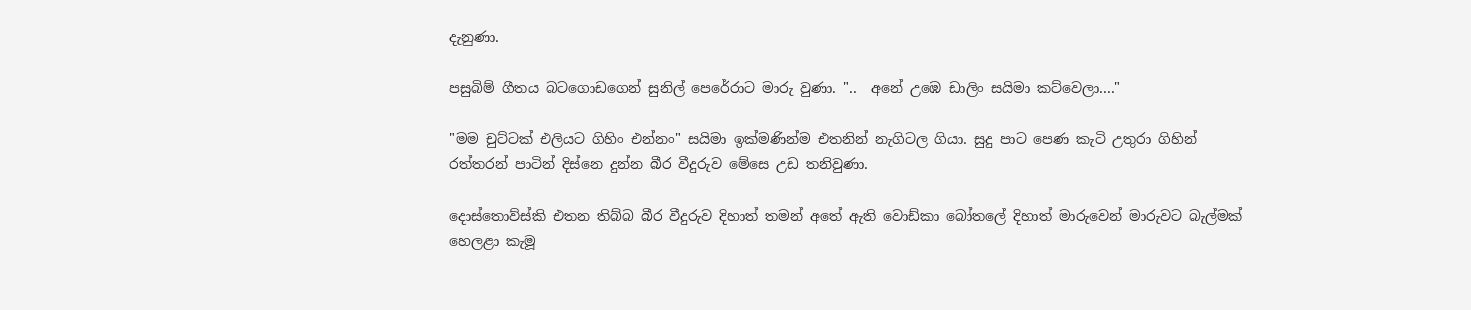දැනුණා.

පසුබිම් ගීතය බටගොඩගෙන් සුනිල් පෙරේරාට මාරු වුණා. "..  අනේ උඹෙ ඩාලිං සයිමා කට්වෙලා...."

"මම චුට්ටක් එලියට ගිහිං එන්නං" සයිමා ඉක්මණින්ම එතනින් නැගිටල ගියා. සුදු පාට පෙණ කැටි උතුරා ගිහින් රත්තරන් පාටින් දිස්නෙ දුන්න බීර වීදුරුව මේසෙ උඩ තනිවුණා.

දොස්තොව්ස්කි එතන තිබ්බ බීර වීදුරුව දිහාත් තමන් අතේ ඇති වොඩ්කා බෝතලේ දිහාත් මාරුවෙන් මාරුවට බැල්මක් හෙලළා කැමූ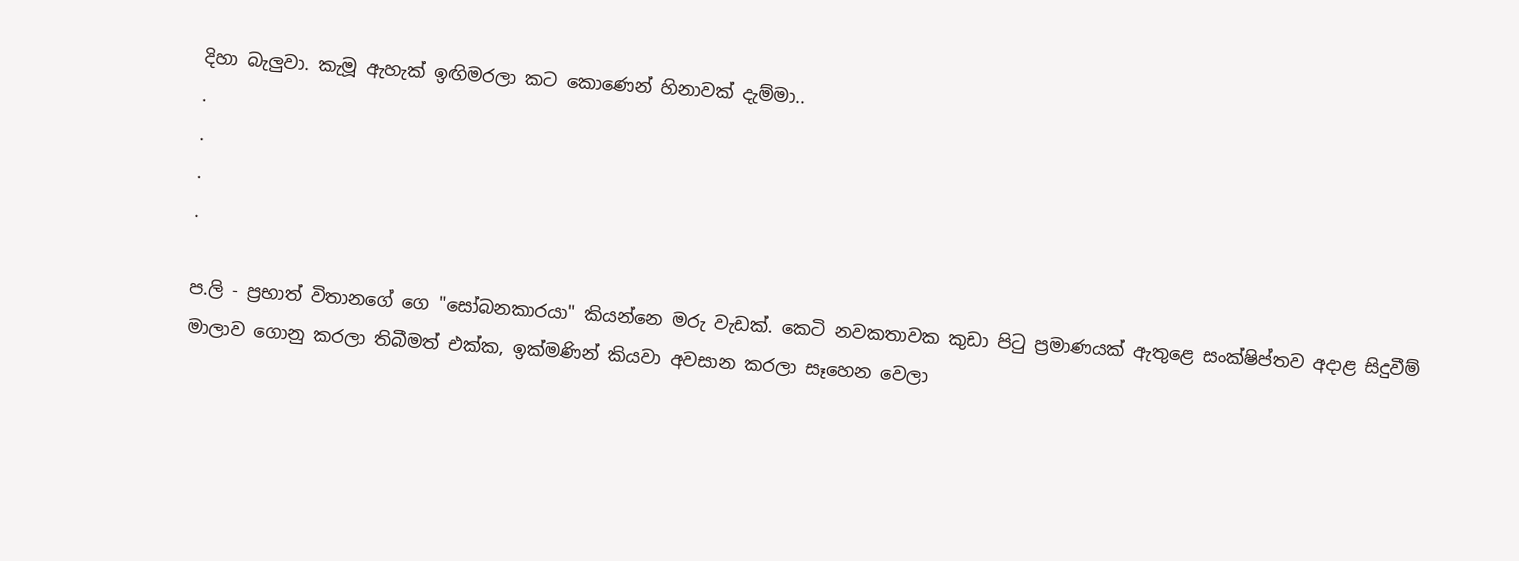දිහා බැලුවා. කැමූ ඇහැක් ඉඟිමරලා කට කොණෙන් හිනාවක් දැම්මා..
.
.
.
.

ප.ලි - ප්‍රභාත් විතානගේ ගෙ "සෝබනකාරයා" කියන්නෙ මරු වැඩක්. කෙටි නවකතාවක කුඩා පිටු ප්‍රමාණයක් ඇතුළෙ සංක්ෂිප්තව අදාළ සිදුවීම් මාලාව ගොනු කරලා තිබීමත් එක්ක, ඉක්මණින් කියවා අවසාන කරලා සෑහෙන වෙලා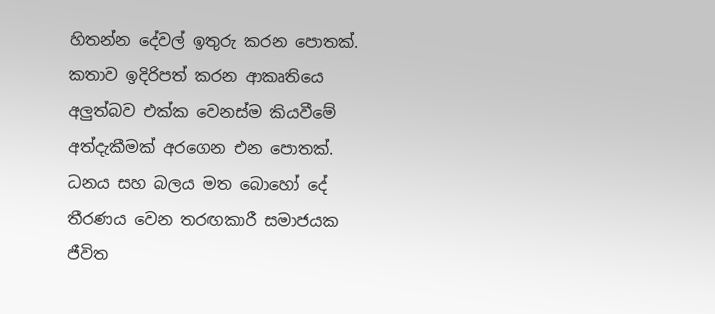හිතන්න දේවල් ඉතුරු කරන පොතක්. කතාව ඉදිරිපත් කරන ආකෘතියෙ අලුත්බව එක්ක වෙනස්ම කියවීමේ අත්දැකීමක් අරගෙන එන පොතක්. ධනය සහ බලය මත බොහෝ දේ තීරණය වෙන තරඟකාරී සමාජයක ජීවිත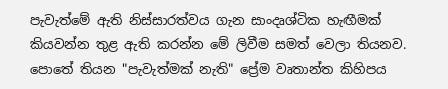පැවැත්මේ ඇති නිස්සාරත්වය ගැන සාංදෘශ්ටික හැඟීමක් කියවන්න තුළ ඇති කරන්න මේ ලිවීම සමත් වෙලා තියනව. පොතේ තියන "පැවැත්මක් නැති" ප්‍රේම වෘතාන්ත කිහිපය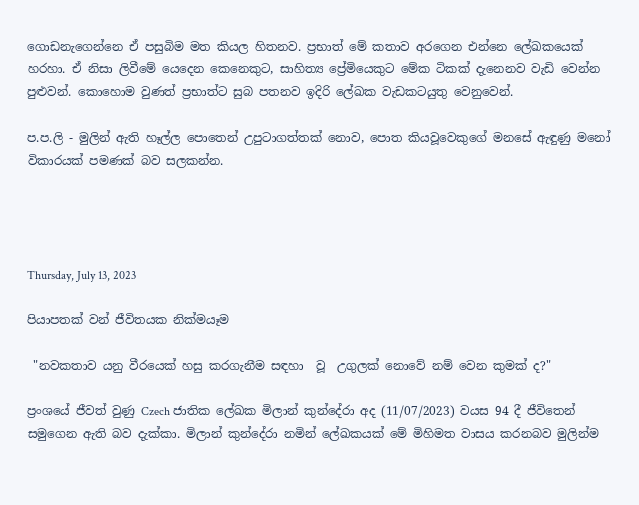ගොඩනැගෙන්නෙ ඒ පසුබිම මත කියල හිතනව. ප්‍රභාත් මේ කතාව අරගෙන එන්නෙ ලේඛකයෙක් හරහා. ඒ නිසා ලිවීමේ යෙදෙන කෙනෙකුට, සාහිත්‍ය ප්‍රේමියෙකුට මේක ටිකක් දැනෙනව වැඩි වෙන්න පුළුවන්. කොහොම වුණත් ප්‍රභාත්ට සුබ පතනව ඉදිරි ලේඛක වැඩකටයුතු වෙනුවෙන්.

ප.ප.ලි - මුලින් ඇති හෑල්ල පොතෙන් උපුටාගත්තක් නොව, පොත කියවූවෙකුගේ මනසේ ඇඳුණු මනෝ විකාරයක් පමණක් බව සලකන්න.




Thursday, July 13, 2023

පියාපතක් වන් ජීවිතයක නික්මයෑම

 "නවකතාව යනු වීරයෙක් හසු කරගැනීම සඳහා  වූ  උගුලක් නොවේ නම් වෙන කුමක් ද?"

ප්‍රංශයේ ජීවත් වුණු Czech ජාතික ලේඛක මිලාන් කුන්දේරා අද (11/07/2023) වයස 94 දී ජීවිතෙන් සමුගෙන ඇති බව දැක්කා. මිලාන් කුන්දේරා නමින් ලේඛකයක් මේ මිහිමත වාසය කරනබව මුලින්ම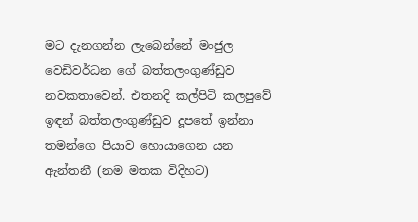මට දැනගන්න ලැබෙන්නේ මංජුල වෙඩිවර්ධන ගේ බත්තලංගුණ්ඩුව නවකතාවෙන්. එතනදි කල්පිටි කලපුවේ ඉඳන් බත්තලංගුණ්ඩුව දූපතේ ඉන්නා තමන්ගෙ පියාව හොයාගෙන යන ඇන්තනී (නම මතක විදිහට)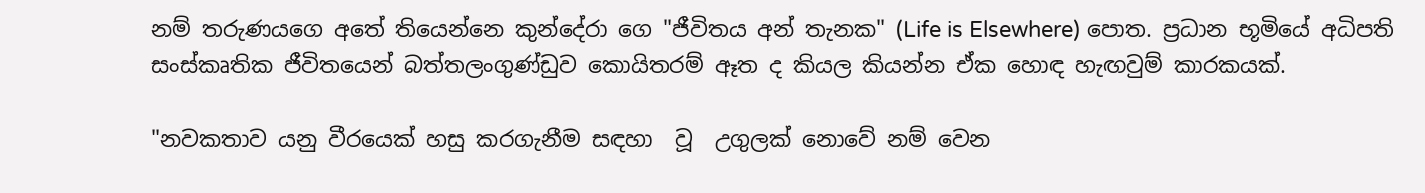නම් තරුණයගෙ අතේ තියෙන්නෙ කුන්දේරා ගෙ "ජීවිතය අන් තැනක" (Life is Elsewhere) පොත. ප්‍රධාන භූමියේ අධිපති සංස්කෘතික ජීවිතයෙන් බත්තලංගුණ්ඩුව කොයිතරම් ඈත ද කියල කියන්න ඒක හොඳ හැඟවුම් කාරකයක්.

"නවකතාව යනු වීරයෙක් හසු කරගැනීම සඳහා  වූ  උගුලක් නොවේ නම් වෙන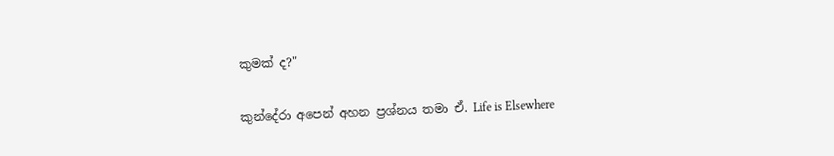කුමක් ද?"

කුන්දේරා අපෙන් අහන ප්‍රශ්නය තමා ඒ. Life is Elsewhere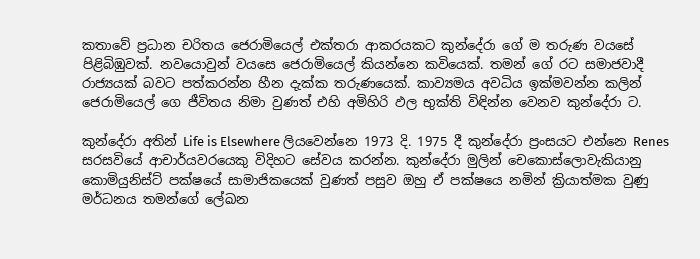කතාවේ ප්‍රධාන චරිතය ජෙරාමියෙල් එක්තරා ආකරයකට කුන්දේරා ගේ ම තරුණ වයසේ පිළිබිඹුවක්. නවයොවුන් වයසෙ ජෙරාමියෙල් කියන්නෙ කවියෙක්. තමන් ගේ රට සමාජවාදී රාජ්‍යයක් බවට පත්කරන්න හීන දැක්ක තරුණයෙක්. කාව්‍යමය අවධිය ඉක්මවන්න කලින් ජෙරාමියෙල් ගෙ ජීවිතය නිමා වුණත් එහි අමිහිරි ඵල භුක්ති විඳින්න වෙනව කුන්දේරා ට.

කුන්දේරා අතින් Life is Elsewhere ලියවෙන්නෙ 1973 දි. 1975 දී කුන්දේරා ප්‍රංසයට එන්නෙ Renes සරසවියේ ආචාර්යවරයෙකු විදිහට සේවය කරන්න. කුන්දේරා මුලින් චෙකොස්ලොවැකියානු කොමියුනිස්ට් පක්ෂයේ සාමාජිකයෙක් වුණත් පසුව ඔහු ඒ පක්ෂයෙ නමින් ක්‍රියාත්මක වුණු මර්ධනය තමන්ගේ ලේඛන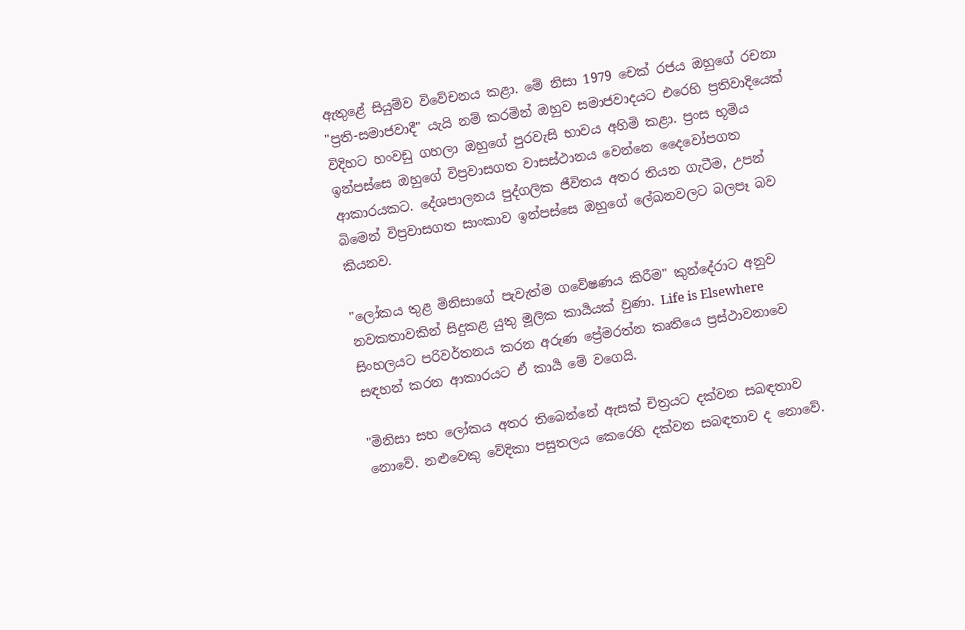ඇතුළේ සියුම්ව විවේචනය කළා. මේ නිසා 1979 චෙක් රජය ඔහුගේ රචනා "ප්‍රති-සමාජවාදී" යැයි නම් කරමින් ඔහුව සමාජවාදයට එරෙහි ප්‍රතිවාදියෙක් විදිහට හංවඩු ගහලා ඔහුගේ පුරවැසි භාවය අහිමි කළා. ප්‍රංස භූමිය ඉන්පස්සෙ ඔහුගේ විප්‍රවාසගත වාසස්ථානය වෙන්නෙ දෛවෝපගත ආකාරයකට. දේශපාලනය පුද්ගලික ජීවිතය අතර තියන ගැටීම, උපන් බිමෙන් විප්‍රවාසගත සාංකාව ඉන්පස්සෙ ඔහුගේ ලේඛනවලට බලපෑ බව කියනව.

"ලෝකය තුළ මිනිසාගේ පැවැත්ම ගවේෂණය කිරීම" කුන්දේරාට අනුව නවකතාවකින් සිදුකළ යුතු මූලික කාර්‍යයක් වුණා. Life is Elsewhere සිංහලයට පරිවර්තනය කරන අරුණ ප්‍රේමරත්න කෘතියෙ ප්‍රස්ථාවනාවෙ සඳහන් කරන ආකාරයට ඒ කාර්‍ය මේ වගෙයි.

"මිනිසා සහ ලෝකය අතර තිබෙන්නේ ඇසක් චිත්‍රයට දක්වන සබඳතාව නොවේ. නළුවෙකු වේදිකා පසුතලය කෙරෙහි දක්වන සබඳතාව ද නොවේ.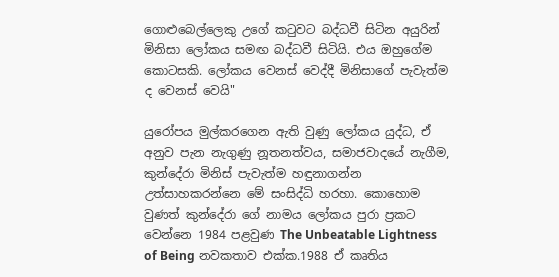ගොළුබෙල්ලෙකු උගේ කටුවට බද්ධවී සිටින අයුරින් මිනිසා ලෝකය සමඟ බද්ධවී සිටියි. එය ඔහුගේම කොටසකි. ලෝකය වෙනස් වෙද්දී මිනිසාගේ පැවැත්ම ද වෙනස් වෙයි"

යුරෝපය මුල්කරගෙන ඇති වුණු ලෝකය යුද්ධ, ඒ අනුව පැන නැගුණු නූතනත්වය, සමාජවාදයේ නැගීම, කුන්දේරා මිනිස් පැවැත්ම හඳුනාගන්න උත්සාහකරන්නෙ මේ සංසිද්ධි හරහා. කොහොම වුණත් කුන්දේරා ගේ නාමය ලෝකය පුරා ප්‍රකට වෙන්නෙ 1984 පළවුණ The Unbeatable Lightness of Being නවකතාව එක්ක.1988 ඒ කෘතිය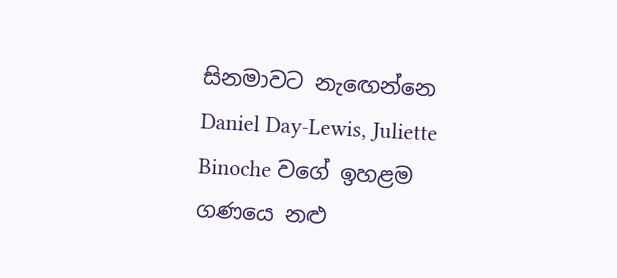සිනමාවට නැඟෙන්නෙ Daniel Day-Lewis, Juliette Binoche වගේ ඉහළම ගණයෙ නළු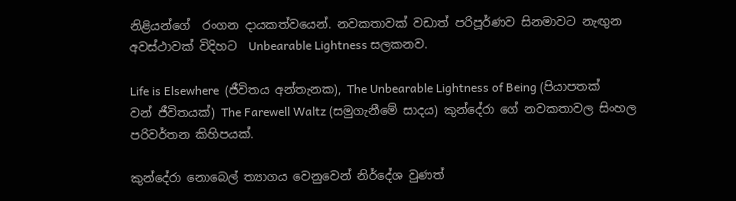නිළියන්ගේ  රංගන දායකත්වයෙන්. නවකතාවක් වඩාත් පරිපූර්ණව සිනමාවට නැඟුන අවස්ථාවක් විදිහට  Unbearable Lightness සලකනව.

Life is Elsewhere  (ජීවිතය අන්තැනක), The Unbearable Lightness of Being (පියාපතක් වන් ජීවිතයක්) The Farewell Waltz (සමුගැනීමේ සාදය) කුන්දේරා ගේ නවකතාවල සිංහල පරිවර්තන කිහිපයක්.

කුන්දේරා නොබෙල් ත්‍යාගය වෙනුවෙන් නිර්දේශ වුණත්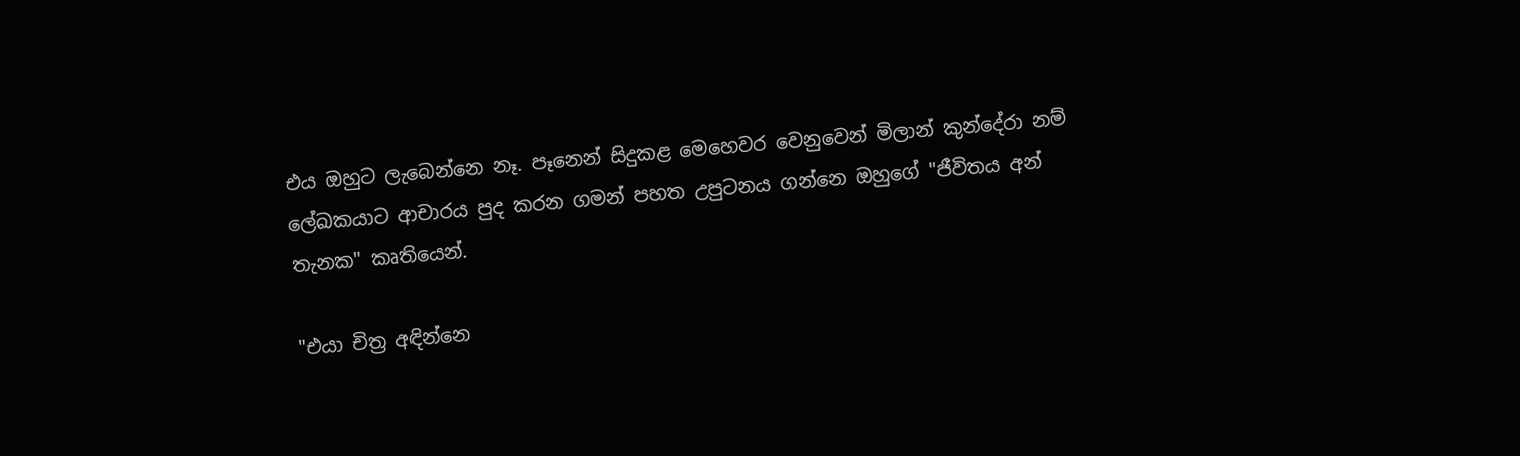එය ඔහුට ලැබෙන්නෙ නෑ. පෑනෙන් සිදුකළ මෙහෙවර වෙනුවෙන් මිලාන් කුන්දේරා නම් ලේඛකයාට ආචාරය පුද කරන ගමන් පහත උපුටනය ගන්නෙ ඔහුගේ "ජීවිතය අන් තැනක" කෘතියෙන්.

"එයා චිත්‍ර අඳින්නෙ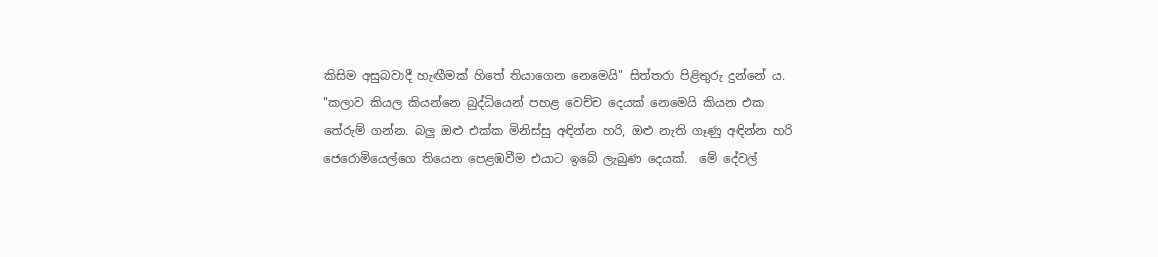කිසිම අසුබවාදී හැඟීමක් හිතේ තියාගෙන නෙමෙයි" සිත්තරා පිළිතුරු දුන්නේ ය. "කලාව කියල කියන්නෙ බුද්ධියෙන් පහළ වෙච්ච දෙයක් නෙමෙයි කියන එක තේරුම් ගන්න. බලු ඔළු එක්ක මිනිස්සු අඳින්න හරි, ඔළු නැති ගෑණු අඳින්න හරි ජෙරොමියෙල්ගෙ තියෙන පෙළඹවීම එයාට ඉබේ ලැබුණ දෙයක්.  මේ දේවල්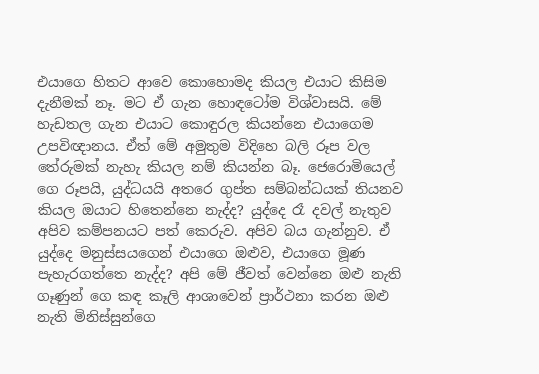එයාගෙ හිතට ආවෙ කොහොමද කියල එයාට කිසිම දැනීමක් නෑ. මට ඒ ගැන හොඳටෝම විශ්වාසයි. මේ හැඩතල ගැන එයාට කොඳුරල කියන්නෙ එයාගෙම  උපවිඥානය. ඒත් මේ අමුතුම විදිහෙ බලි රූප වල තේරුමක් නැහැ කියල නම් කියන්න බෑ. ජෙරොමියෙල් ගෙ රූපයි, යුද්ධයයි අතරෙ ගුප්ත සම්බන්ධයක් තියනව කියල ඔයාට හිතෙන්නෙ නැද්ද? යුද්දෙ රෑ දවල් නැතුව අපිව කම්පනයට පත් කෙරුව. අපිව බය ගැන්නුව. ඒ යුද්දෙ මනුස්සයගෙන් එයාගෙ ඔළුව, එයාගෙ මූණ පැහැරගත්තෙ නැද්ද? අපි මේ ජීවත් වෙන්නෙ ඔළු නැති ගෑණුන් ගෙ කඳ කෑලි ආශාවෙන් ප්‍රාර්ථනා කරන ඔළු නැති මිනිස්සුන්ගෙ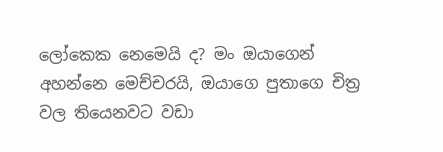ලෝකෙක නෙමෙයි ද? මං ඔයාගෙන් අහන්නෙ මෙච්චරයි, ඔයාගෙ පුතාගෙ චිත්‍ර වල තියෙනවට වඩා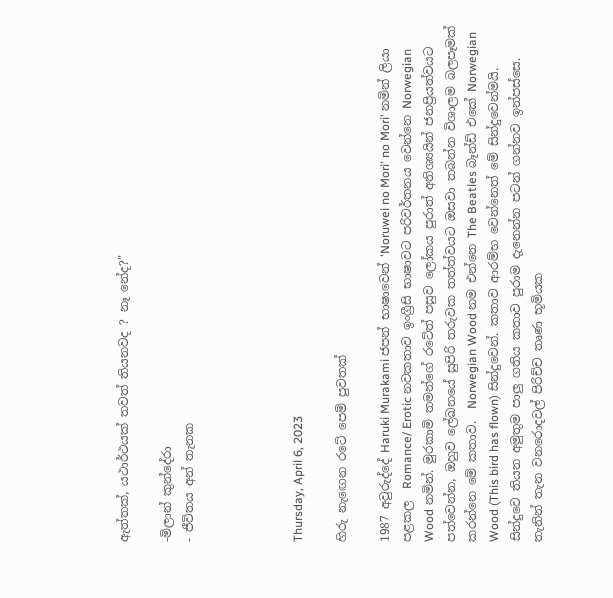ඇත්තක්, යථාර්ථයක් තවත් තියනවද ? නෑ නේද?"

-මිලාන් කුන්දේරා
- ජීවිතය අන් තැනක




Thursday, April 6, 2023

හිරු නැඟෙන රටේ පෙම් පුවතක්

1987 අවුරුද්දේ Haruki Murakami ජපන් භාෂාවෙන් 'Noruwei no Mori' no Mori' නමින් ලියා පළකල  Romance/ Erotic නවකතාව ඉංග්‍රීසි භාෂාවට පරිවර්තනය වෙන්නෙ Norwegian Wood නමින්. මුරකාමි තමන්ගේ රටේත් පසුව ලෝකය පුරාත් අතිශ්‍යයින් ජනප්‍රියත්වයට පත්වෙන්න, ඔහුව ලේඛනයේ සුපිරි තරුවක තත්ත්වයට ඔසවා තබන්න විශාලම බලපෑමක් කරන්නෙ මේ කතාව.  Norwegian Wood නම එන්නෙ The Beatles බෑන්ඩ් එකේ Norwegian Wood (This bird has flown) සින්දුවෙන්. කතාව ආරම්භ වෙන්නෙත් මේ සින්දුවෙන්මයි. සින්දුවෙ තියන අමුතුම පාලු ගතිය කතාව පුරාම දැනෙන්න පටන් ගන්නව ඉන්පස්සෙ. තැනින් තැන වනරොදවල් පිරිච්ච තෘණ භූමියක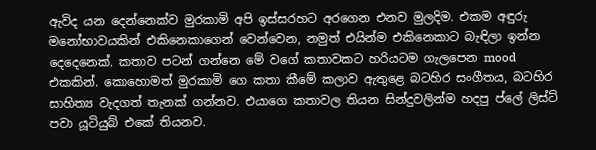ඇවිද යන දෙන්නෙක්ව මුරකාමි අපි ඉස්සරහට අරගෙන එනව මුලදිම. එකම අඳුරු මනෝභාවයකින් එකිනෙකාගෙන් වෙන්වෙන, නමුත් එයින්ම එකිනෙකාට බැඳිලා ඉන්න දෙදෙනෙක්. කතාව පටන් ගන්නෙ මේ වගේ කතාවකට හරියටම ගැලපෙන mood එකකින්. කොහොමත් මුරකාමි ගෙ කතා කීමේ කලාව ඇතුළෙ බටහිර සංගීතය, බටහිර සාහිත්‍ය වැදගත් තැනක් ගන්නව. එයාගෙ කතාවල තියන සින්දුවලින්ම හදපු ප්ලේ ලිස්ට් පවා යූටියුබ් එකේ තියනව.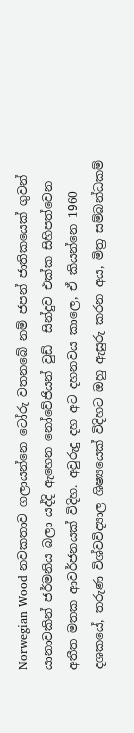Norwegian Wood නවකතාව ගලායන්නෙ ටෝරු වතනබේ නම් ජපන් ජාතිකයෙක් ගුවන් යානාවකින් ජර්මනිය බලා යද්දි ඇහෙන නෝවේජියන් වුඩ්  සින්දුව එක්ක සිහිපත්වෙන අතීත මතක ආවර්ජනයක් විදිහ. අවුරුදු දහ අට දහනවය කාලෙ, ඒ කියන්නෙ 1960 දශකයේ, තරුණ විශ්වවිද්‍යාල ශිෂ්‍යයෙක් විදිහට ඔහු ඇසුරු කරන අය, මිත්‍ර සම්බන්ධකම්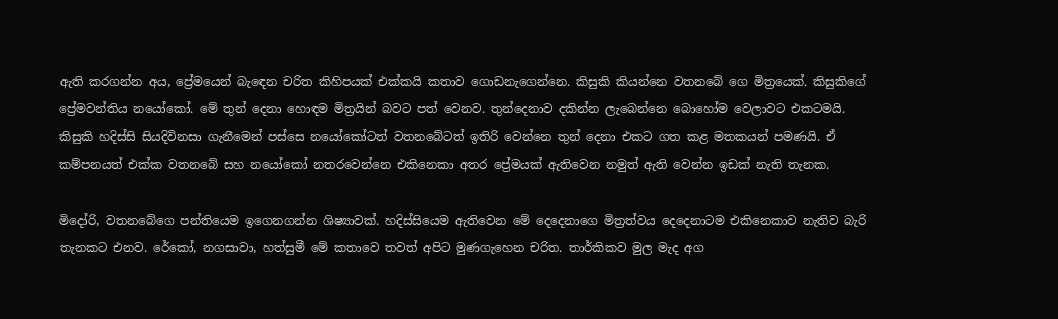ඇති කරගන්න අය, ප්‍රේමයෙන් බැඳෙන චරිත කිහිපයක් එක්කයි කතාව ගොඩනැගෙන්නෙ. කිසුකි කියන්නෙ වතනබේ ගෙ මිත්‍රයෙක්. කිසුකිගේ ප්‍රේමවන්තිය නයෝකෝ. මේ තුන් දෙනා හොඳම මිත්‍රයින් බවට පත් වෙනව. තුන්දෙනාව දකින්න ලැබෙන්නෙ බොහෝම වෙලාවට එකටමයි. කිසුකි හදිස්සි සියදිවිනසා ගැනීමෙන් පස්සෙ නයෝකෝටත් වතනබේටත් ඉතිරි වෙන්නෙ තුන් දෙනා එකට ගත කළ මතකයන් පමණයි. ඒ කම්පනයත් එක්ක වතනබේ සහ නයෝකෝ නතරවෙන්නෙ එකිනෙකා අතර ප්‍රේමයක් ඇතිවෙන නමුත් ඇති වෙන්න ඉඩක් නැති තැනක.

මිදෝරි, වතනබේගෙ පන්තියෙම ඉගෙනගන්න ශිෂ්‍යාවක්. හදිස්සියෙම ඇතිවෙන මේ දෙදෙනාගෙ මිත්‍රත්වය දෙදෙනාටම එකිනෙකාව නැතිව බැරි තැනකට එනව. රේකෝ, නගසාවා, හත්සුමී මේ කතාවෙ තවත් අපිට මුණගැහෙන චරිත. තාර්කිකව මුල මැද අග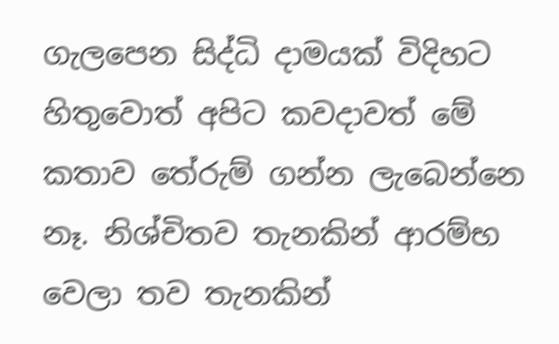ගැලපෙන සිද්ධි දාමයක් විදිහට හිතුවොත් අපිට කවදාවත් මේ කතාව තේරුම් ගන්න ලැබෙන්නෙ නෑ. නිශ්චිතව තැනකින් ආරම්භ වෙලා තව තැනකින්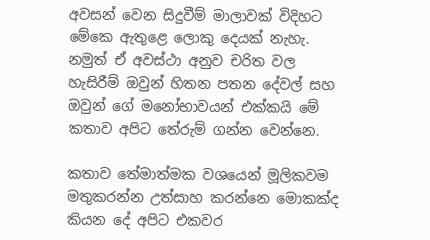අවසන් වෙන සිදුවීම් මාලාවක් විදිහට මේකෙ ඇතුළෙ ලොකු දෙයක් නැහැ. නමුත් ඒ අවස්ථා අනුව චරිත වල හැසිරීම් ඔවුන් හිතන පතන දේවල් සහ ඔවුන් ගේ මනෝභාවයන් එක්කයි මේ කතාව අපිට තේරුම් ගන්න වෙන්නෙ.

කතාව තේමාත්මක වශයෙන් මූලිකවම මතුකරන්න උත්සාහ කරන්නෙ මොකක්ද කියන දේ අපිට එකවර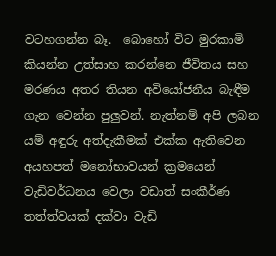වටහගන්න බෑ.  බොහෝ විට මුරකාමි  කියන්න උත්සාහ කරන්නෙ ජීවිතය සහ මරණය අතර තියන අවියෝජනීය බැඳීම ගැන වෙන්න පුලුවන්. නැත්නම් අපි ලබන යම් අඳුරු අත්දැකීමක් එක්ක ඇතිවෙන අයහපත් මනෝභාවයන් ක්‍රමයෙන් වැඩිවර්ධනය වෙලා වඩාත් සංකීර්ණ තත්ත්වයක් දක්වා වැඩි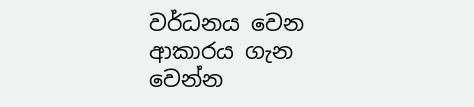වර්ධනය වෙන ආකාරය ගැන වෙන්න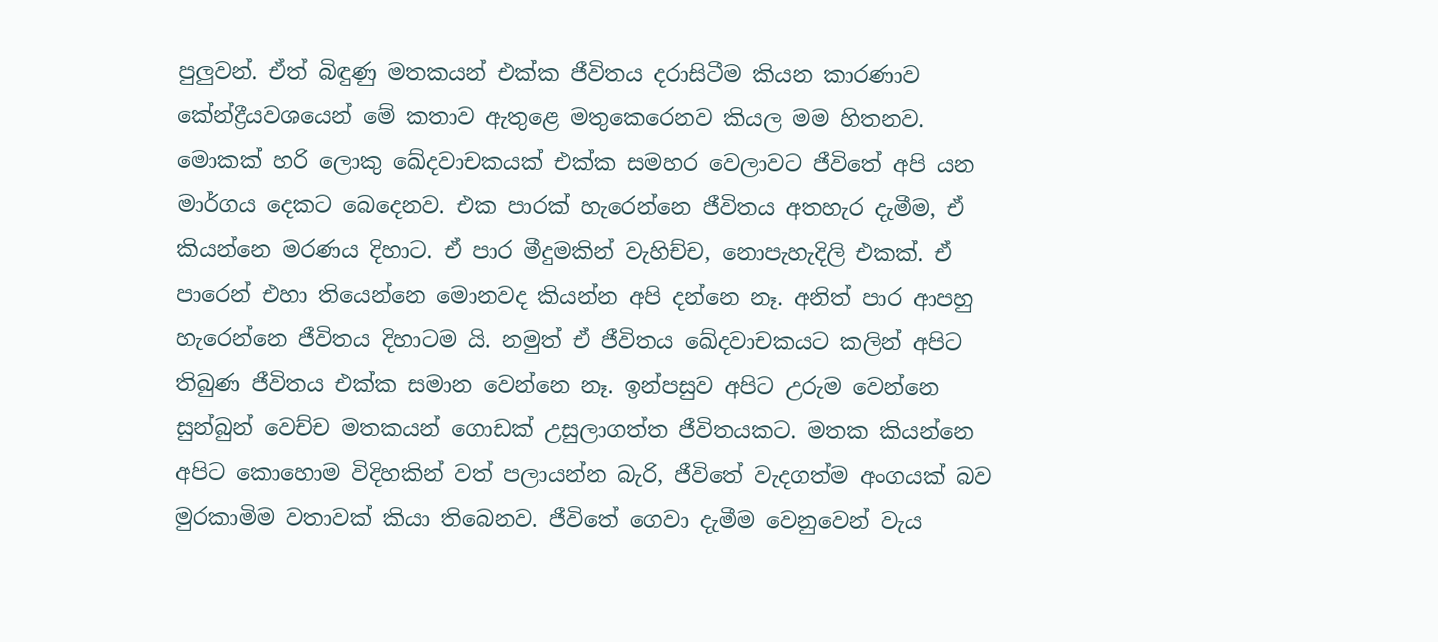පුලුවන්. ඒත් බිඳුණු මතකයන් එක්ක ජීවිතය දරාසිටීම කියන කාරණාව කේන්ද්‍රීයවශයෙන් මේ කතාව ඇතුළෙ මතුකෙරෙනව කියල මම හිතනව. මොකක් හරි ලොකු ඛේදවාචකයක් එක්ක සමහර වෙලාවට ජීවිතේ අපි යන මාර්ගය දෙකට බෙදෙනව. එක පාරක් හැරෙන්නෙ ජීවිතය අතහැර දැමීම, ඒ කියන්නෙ මරණය දිහාට. ඒ පාර මීදුමකින් වැහිච්ච, නොපැහැදිලි එකක්. ඒ පාරෙන් එහා තියෙන්නෙ මොනවද කියන්න අපි දන්නෙ නෑ. අනිත් පාර ආපහු හැරෙන්නෙ ජීවිතය දිහාටම යි. නමුත් ඒ ජීවිතය ඛේදවාචකයට කලින් අපිට තිබුණ ජීවිතය එක්ක සමාන වෙන්නෙ නෑ. ඉන්පසුව අපිට උරුම වෙන්නෙ සුන්බුන් වෙච්ච මතකයන් ගොඩක් උසුලාගත්ත ජීවිතයකට. මතක කියන්නෙ අපිට කොහොම විදිහකින් වත් පලායන්න බැරි, ජීවිතේ වැදගත්ම අංගයක් බව මුරකාමිම වතාවක් කියා තිබෙනව. ජීවිතේ ගෙවා දැමීම වෙනුවෙන් වැය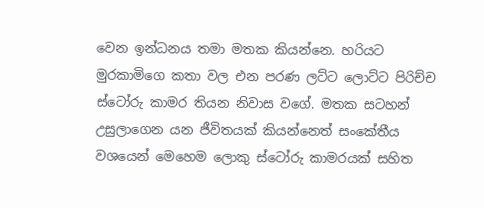වෙන ඉන්ධනය තමා මතක කියන්නෙ. හරියට මුරකාමිගෙ කතා වල එන පරණ ලට්ට ලොට්ට පිරිච්ච ස්ටෝරු කාමර තියන නිවාස වගේ. මතක සටහන් උසුලාගෙන යන ජීවිතයක් කියන්නෙත් සංකේතීය වශයෙන් මෙහෙම ලොකු ස්ටෝරු කාමරයක් සහිත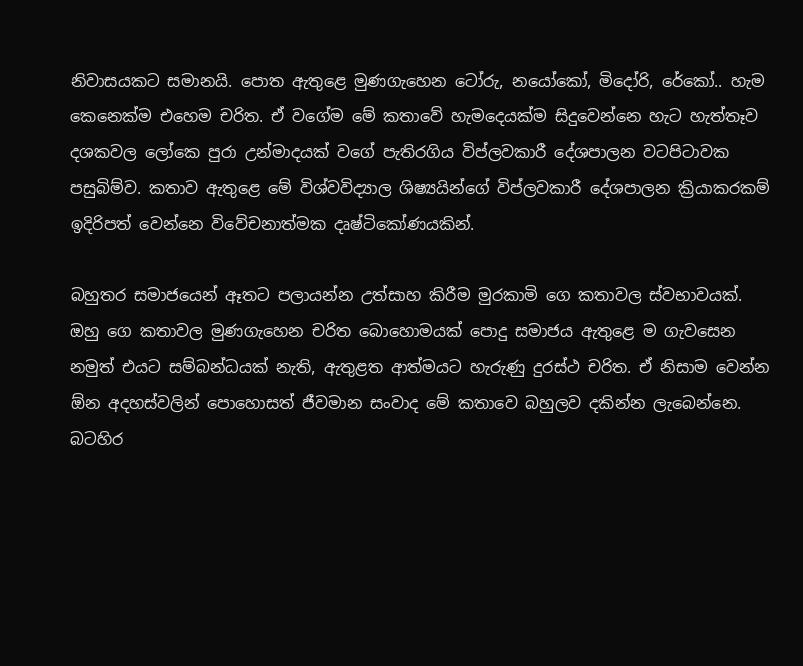නිවාසයකට සමානයි. පොත ඇතුළෙ මුණගැහෙන ටෝරු, නයෝකෝ, මිදෝරි, රේකෝ.. හැම කෙනෙක්ම එහෙම චරිත. ඒ වගේම මේ කතාවේ හැමදෙයක්ම සිදුවෙන්නෙ හැට හැත්තෑව දශකවල ලෝකෙ පුරා උන්මාදයක් වගේ පැතිරගිය විප්ලවකාරී දේශපාලන වටපිටාවක පසුබිම්ව. කතාව ඇතුළෙ මේ විශ්වවිද්‍යාල ශිෂ්‍යයින්ගේ විප්ලවකාරී දේශපාලන ක්‍රියාකරකම් ඉදිරිපත් වෙන්නෙ විවේචනාත්මක දෘෂ්ටිකෝණයකින්.

බහුතර සමාජයෙන් ඈතට පලායන්න උත්සාහ කිරීම මුරකාමි ගෙ කතාවල ස්වභාවයක්. ඔහු ගෙ කතාවල මුණගැහෙන චරිත බොහොමයක් පොදු සමාජය ඇතුළෙ ම ගැවසෙන නමුත් එයට සම්බන්ධයක් නැති, ඇතුළත ආත්මයට හැරුණු දුරස්ථ චරිත. ඒ නිසාම වෙන්න ඕන අදහස්වලින් පොහොසත් ජීවමාන සංවාද මේ කතාවෙ බහුලව දකින්න ලැබෙන්නෙ. බටහිර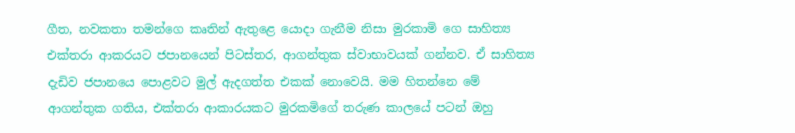ගීත, නවකතා තමන්ගෙ කෘතින් ඇතුළෙ යොදා ගැනීම නිසා මුරකාමි ගෙ සාහිත්‍ය එක්තරා ආකරයට ජපානයෙන් පිටස්තර, ආගන්තුක ස්වාභාවයක් ගන්නව. ඒ සාහිත්‍ය දැඩිව ජපානයෙ පොළවට මුල් ඇදගත්ත එකක් නොවෙයි. මම හිතන්නෙ මේ ආගන්තුක ගතිය, එක්තරා ආකාරයකට මුරකමිගේ තරුණ කාලයේ පටන් ඔහු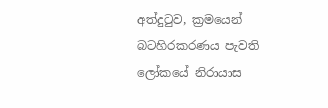අත්දුටුව, ක්‍රමයෙන් බටහිරකරණය පැවති ලෝකයේ නිරායාස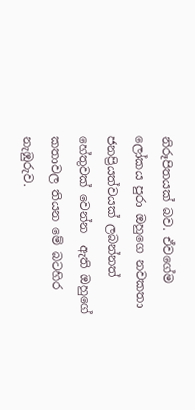නිරූපිතයක් බව. ඒවගේම ලෝකය පුරා ඔහුගෙ නවකතා ජනප්‍රියත්වයක් ලබන්නත් හේතුවක් වෙන්න  ඇති ඔහුගේ කතාවල තියන මේ බටහිර නැඹුරුව.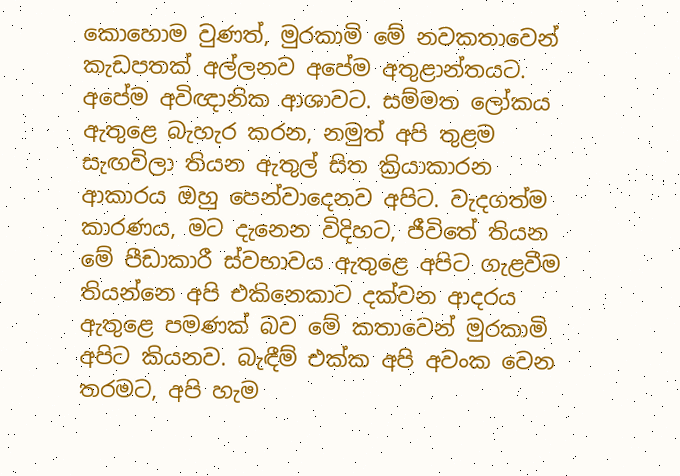කොහොම වුණත්, මුරකාමි මේ නවකතාවෙන් කැඩපතක් අල්ලනව අපේම අතුළාන්තයට. අපේම අවිඥානික ආශාවට. සම්මත ලෝකය ඇතුළෙ බැහැර කරන, නමුත් අපි තුළම සැඟවිලා තියන ඇතුල් සිත ක්‍රියාකාරන ආකාරය ඔහු පෙන්වාදෙනව අපිට. වැදගත්ම කාරණය, මට දැනෙන විදිහට, ජීවිතේ තියන මේ පීඩාකාරී ස්වභාවය ඇතුළෙ අපිට ගැළවීම තියන්නෙ අපි එකිනෙකාට දක්වන ආදරය ඇතුළෙ පමණක් බව මේ කතාවෙන් මුරකාමි අපිට කියනව. බැඳීම් එක්ක අපි අවංක වෙන තරමට, අපි හැම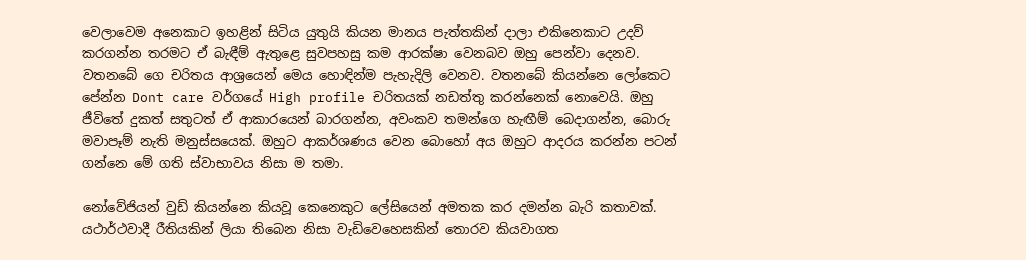වෙලාවෙම අනෙකාට ඉහළින් සිටිය යුතුයි කියන මානය පැත්තකින් දාලා එකිනෙකාට උදව් කරගන්න තරමට ඒ බැඳීම් ඇතුළෙ සුවපහසු කම ආරක්ෂා වෙනබව ඔහු පෙන්වා දෙනව. වතනබේ ගෙ චරිතය ආශ්‍රයෙන් මෙය හොඳින්ම පැහැදිලි වෙනව. වතනබේ කියන්නෙ ලෝකෙට පේන්න Dont care වර්ගයේ High profile චරිතයක් නඩත්තු කරන්නෙක් නොවෙයි. ඔහු ජීවිතේ දුකත් සතුටත් ඒ ආකාරයෙන් බාරගන්න, අවංකව තමන්ගෙ හැඟීම් බෙදාගන්න, බොරු මවාපෑම් නැති මනුස්සයෙක්. ඔහුට ආකර්ශණය වෙන බොහෝ අය ඔහුට ආදරය කරන්න පටන් ගන්නෙ මේ ගති ස්වාභාවය නිසා ම තමා.

නෝවේජියන් වුඩ් කියන්නෙ කියවූ කෙනෙකුට ලේසියෙන් අමතක කර දමන්න බැරි කතාවක්. යථාර්ථවාදී රීතියකින් ලියා තිබෙන නිසා වැඩිවෙහෙසකින් තොරව කියවාගත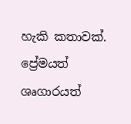හැකි කතාවක්. ප්‍රේමයත් ශෘගාරයත්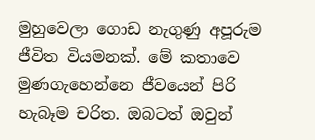මුහුවෙලා ගොඩ නැගුණු අපූරුම ජීවිත වියමනක්. මේ කතාවෙ මුණගැහෙන්නෙ ජීවයෙන් පිරි හැබෑම චරිත. ඔබටත් ඔවුන්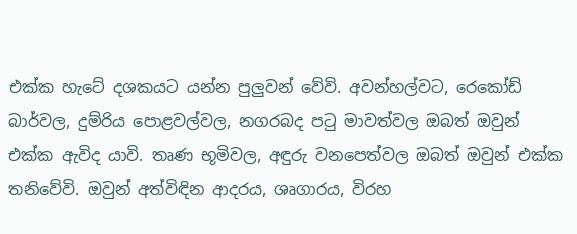එක්ක හැටේ දශකයට යන්න පුලුවන් වේවි. අවන්හල්වට, රෙකෝඩ් බාර්වල, දුම්රිය පොළවල්වල, නගරබද පටු මාවත්වල ඔබත් ඔවුන් එක්ක ඇවිද යාවි. තෘණ භූමිවල, අඳුරු වනපෙත්වල ඔබත් ඔවුන් එක්ක තනිවේවි. ඔවුන් අත්විඳින ආදරය, ශෘගාරය, විරහ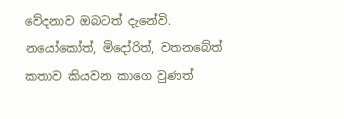වේදනාව ඔබටත් දැනේවි. නයෝකෝත්, මිදෝරිත්, වතනබේත් කතාව කියවන කාගෙ වුණත්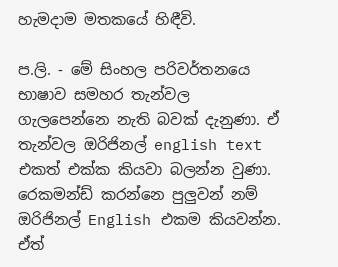හැමදාම මතකයේ හිඳීවි.

ප.ලි. - මේ සිංහල පරිවර්තනයෙ භාෂාව සමහර තැන්වල ගැලපෙන්නෙ නැති බවක් දැනුණා. ඒ තැන්වල ඔරිජිනල් english text එකත් එක්ක කියවා බලන්න වුණා. රෙකමන්ඩ් කරන්නෙ පුලුවන් නම් ඔරිජිනල් English එකම කියවන්න.  ඒත්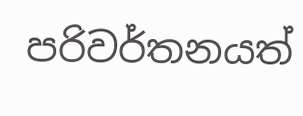පරිවර්තනයත්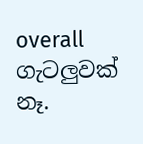overall ගැටලුවක් නෑ.